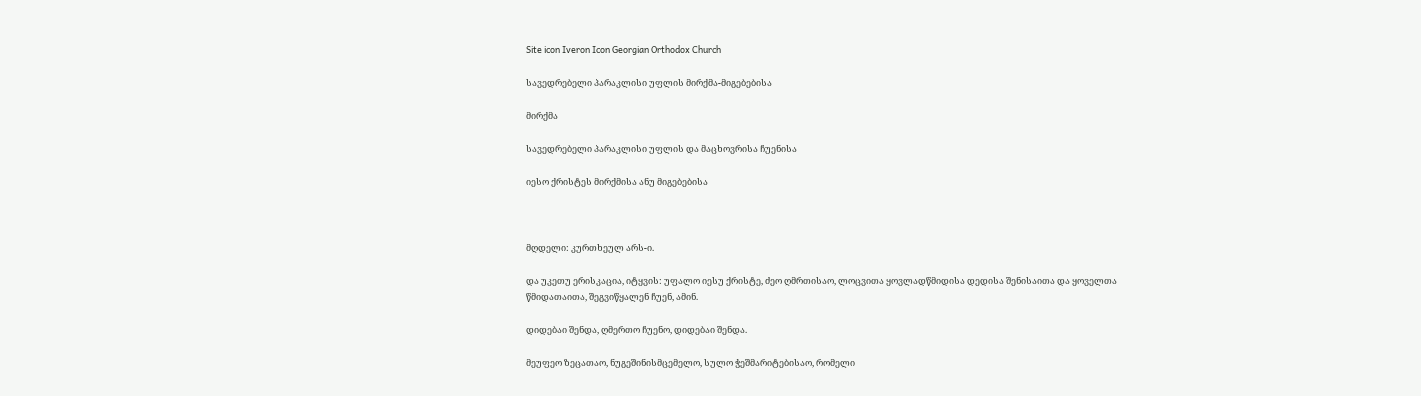Site icon Iveron Icon Georgian Orthodox Church

სავედრებელი პარაკლისი უფლის მირქმა-მიგებებისა

მირქმა

სავედრებელი პარაკლისი უფლის და მაცხოვრისა ჩუენისა

იესო ქრისტეს მირქმისა ანუ მიგებებისა



მღდელი: კურთხეულ არს-ი.

და უკეთუ ერისკაცია, იტყვის: უფალო იესუ ქრისტე, ძეო ღმრთისაო, ლოცვითა ყოვლადწმიდისა დედისა შენისაითა და ყოველთა წმიდათაითა, შეგვიწყალენ ჩუენ, ამინ.

დიდებაი შენდა, ღმერთო ჩუენო, დიდებაი შენდა.

მეუფეო ზეცათაო, ნუგეშინისმცემელო, სულო ჭეშმარიტებისაო, რომელი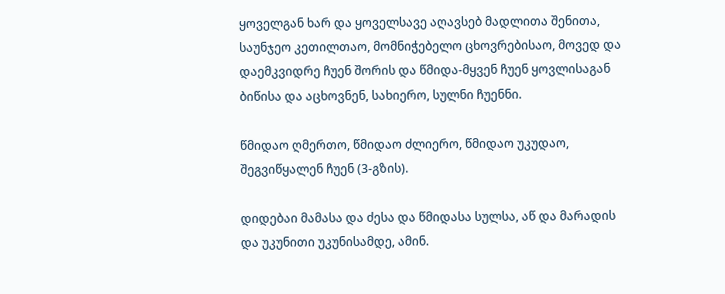ყოველგან ხარ და ყოველსავე აღავსებ მადლითა შენითა, საუნჯეო კეთილთაო, მომნიჭებელო ცხოვრებისაო, მოვედ და დაემკვიდრე ჩუენ შორის და წმიდა-მყვენ ჩუენ ყოვლისაგან ბიწისა და აცხოვნენ, სახიერო, სულნი ჩუენნი.

წმიდაო ღმერთო, წმიდაო ძლიერო, წმიდაო უკუდაო, შეგვიწყალენ ჩუენ (3-გზის).

დიდებაი მამასა და ძესა და წმიდასა სულსა, აწ და მარადის და უკუნითი უკუნისამდე, ამინ.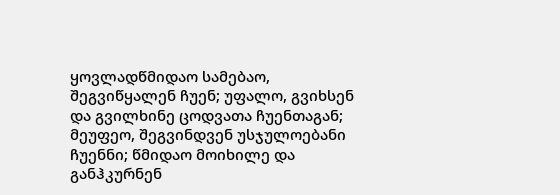ყოვლადწმიდაო სამებაო, შეგვიწყალენ ჩუენ; უფალო, გვიხსენ და გვილხინე ცოდვათა ჩუენთაგან; მეუფეო, შეგვინდვენ უსჯულოებანი ჩუენნი; წმიდაო მოიხილე და განჰკურნენ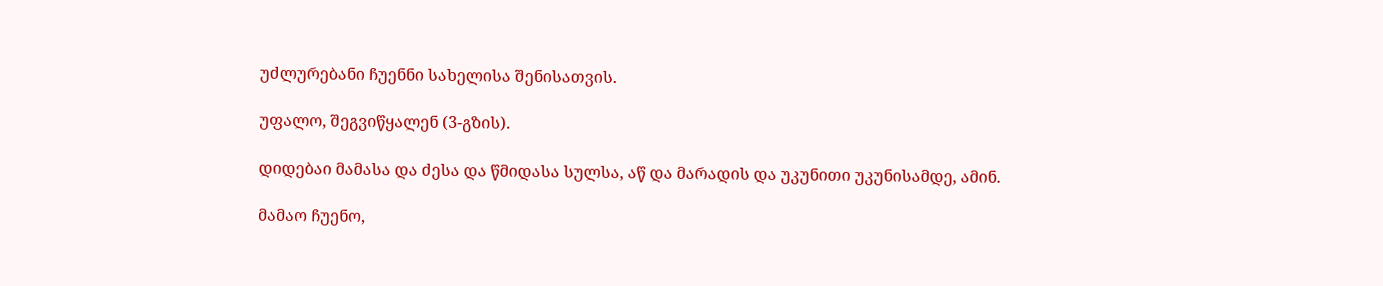უძლურებანი ჩუენნი სახელისა შენისათვის.

უფალო, შეგვიწყალენ (3-გზის).

დიდებაი მამასა და ძესა და წმიდასა სულსა, აწ და მარადის და უკუნითი უკუნისამდე, ამინ.

მამაო ჩუენო,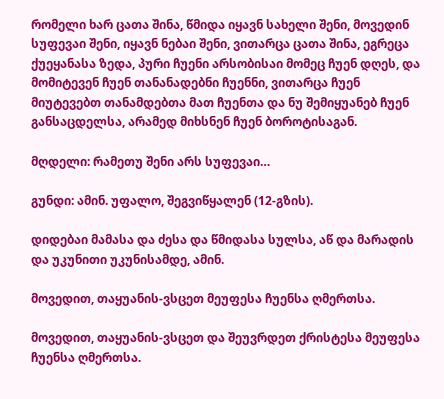რომელი ხარ ცათა შინა, წმიდა იყავნ სახელი შენი, მოვედინ სუფევაი შენი, იყავნ ნებაი შენი, ვითარცა ცათა შინა, ეგრეცა ქუეყანასა ზედა, პური ჩუენი არსობისაი მომეც ჩუენ დღეს, და მომიტევენ ჩუენ თანანადებნი ჩუენნი, ვითარცა ჩუენ მიუტევებთ თანამდებთა მათ ჩუენთა და ნუ შემიყუანებ ჩუენ განსაცდელსა, არამედ მიხსნენ ჩუენ ბოროტისაგან.

მღდელი: რამეთუ შენი არს სუფევაი…

გუნდი: ამინ. უფალო, შეგვიწყალენ (12-გზის).

დიდებაი მამასა და ძესა და წმიდასა სულსა, აწ და მარადის და უკუნითი უკუნისამდე, ამინ.

მოვედით, თაყუანის-ვსცეთ მეუფესა ჩუენსა ღმერთსა.

მოვედით, თაყუანის-ვსცეთ და შეუვრდეთ ქრისტესა მეუფესა ჩუენსა ღმერთსა.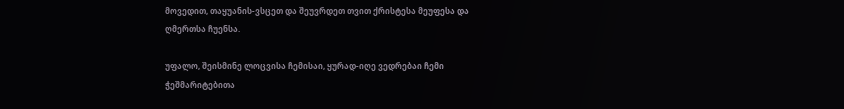მოვედით, თაყუანის-ვსცეთ და შეუვრდეთ თვით ქრისტესა მეუფესა და ღმერთსა ჩუენსა.

უფალო, შეისმინე ლოცვისა ჩემისაი, ყურად-იღე ვედრებაი ჩემი ჭეშმარიტებითა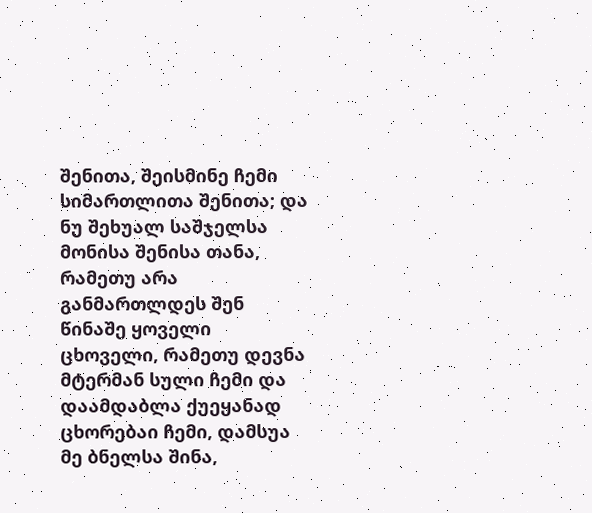შენითა, შეისმინე ჩემი სიმართლითა შენითა; და ნუ შეხუალ საშჯელსა მონისა შენისა თანა, რამეთუ არა განმართლდეს შენ წინაშე ყოველი ცხოველი, რამეთუ დევნა მტერმან სული ჩემი და დაამდაბლა ქუეყანად ცხორებაი ჩემი, დამსუა მე ბნელსა შინა,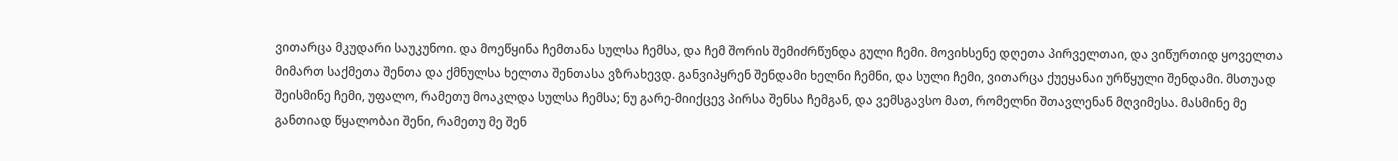ვითარცა მკუდარი საუკუნოი. და მოეწყინა ჩემთანა სულსა ჩემსა, და ჩემ შორის შემიძრწუნდა გული ჩემი. მოვიხსენე დღეთა პირველთაი, და ვიწურთიდ ყოველთა მიმართ საქმეთა შენთა და ქმნულსა ხელთა შენთასა ვზრახევდ. განვიპყრენ შენდამი ხელნი ჩემნი, და სული ჩემი, ვითარცა ქუეყანაი ურწყული შენდამი. მსთუად შეისმინე ჩემი, უფალო, რამეთუ მოაკლდა სულსა ჩემსა; ნუ გარე-მიიქცევ პირსა შენსა ჩემგან, და ვემსგავსო მათ, რომელნი შთავლენან მღვიმესა. მასმინე მე განთიად წყალობაი შენი, რამეთუ მე შენ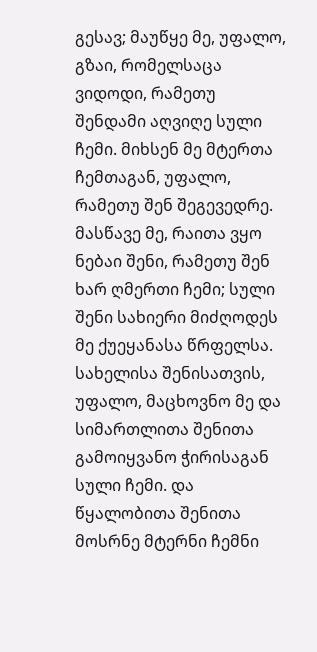გესავ; მაუწყე მე, უფალო, გზაი, რომელსაცა ვიდოდი, რამეთუ შენდამი აღვიღე სული ჩემი. მიხსენ მე მტერთა ჩემთაგან, უფალო, რამეთუ შენ შეგევედრე. მასწავე მე, რაითა ვყო ნებაი შენი, რამეთუ შენ ხარ ღმერთი ჩემი; სული შენი სახიერი მიძღოდეს მე ქუეყანასა წრფელსა. სახელისა შენისათვის, უფალო, მაცხოვნო მე და სიმართლითა შენითა გამოიყვანო ჭირისაგან სული ჩემი. და წყალობითა შენითა მოსრნე მტერნი ჩემნი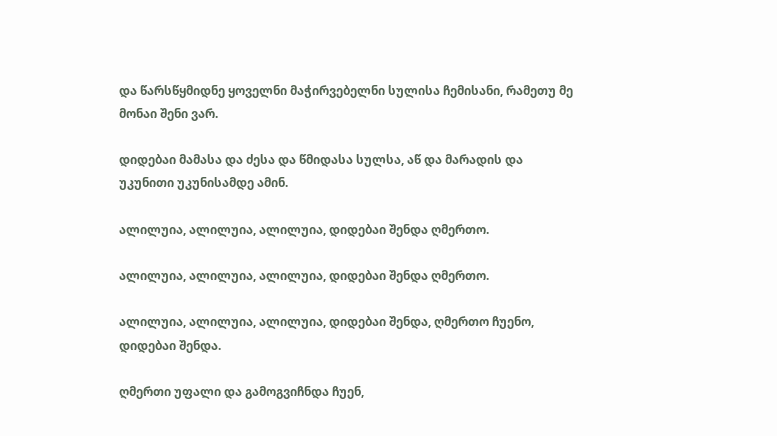და წარსწყმიდნე ყოველნი მაჭირვებელნი სულისა ჩემისანი, რამეთუ მე მონაი შენი ვარ.

დიდებაი მამასა და ძესა და წმიდასა სულსა, აწ და მარადის და უკუნითი უკუნისამდე ამინ.

ალილუია, ალილუია, ალილუია, დიდებაი შენდა ღმერთო.

ალილუია, ალილუია, ალილუია, დიდებაი შენდა ღმერთო.

ალილუია, ალილუია, ალილუია, დიდებაი შენდა, ღმერთო ჩუენო, დიდებაი შენდა.

ღმერთი უფალი და გამოგვიჩნდა ჩუენ,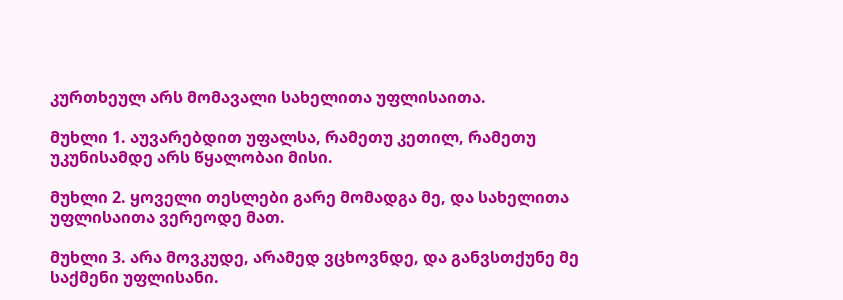კურთხეულ არს მომავალი სახელითა უფლისაითა.

მუხლი 1. აუვარებდით უფალსა, რამეთუ კეთილ, რამეთუ უკუნისამდე არს წყალობაი მისი.

მუხლი 2. ყოველი თესლები გარე მომადგა მე, და სახელითა უფლისაითა ვერეოდე მათ.

მუხლი 3. არა მოვკუდე, არამედ ვცხოვნდე, და განვსთქუნე მე საქმენი უფლისანი.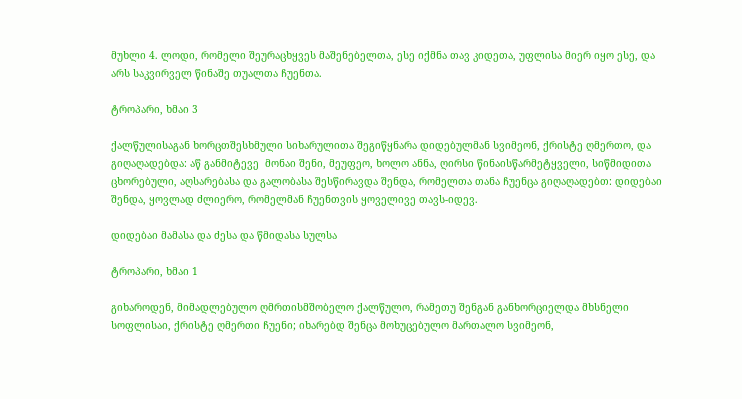მუხლი 4. ლოდი, რომელი შეურაცხყვეს მაშენებელთა, ესე იქმნა თავ კიდეთა, უფლისა მიერ იყო ესე, და არს საკვირველ წინაშე თუალთა ჩუენთა.

ტროპარი, ხმაი 3

ქალწულისაგან ხორცთშესხმული სიხარულითა შეგიწყნარა დიდებულმან სვიმეონ, ქრისტე ღმერთო, და გიღაღადებდა: აწ განმიტევე  მონაი შენი, მეუფეო, ხოლო ანნა, ღირსი წინაისწარმეტყველი, სიწმიდითა ცხორებული, აღსარებასა და გალობასა შესწირავდა შენდა, რომელთა თანა ჩუენცა გიღაღადებთ: დიდებაი შენდა, ყოვლად ძლიერო, რომელმან ჩუენთვის ყოველივე თავს-იდევ.

დიდებაი მამასა და ძესა და წმიდასა სულსა

ტროპარი, ხმაი 1

გიხაროდენ, მიმადლებულო ღმრთისმშობელო ქალწულო, რამეთუ შენგან განხორციელდა მხსნელი სოფლისაი, ქრისტე ღმერთი ჩუენი; იხარებდ შენცა მოხუცებულო მართალო სვიმეონ,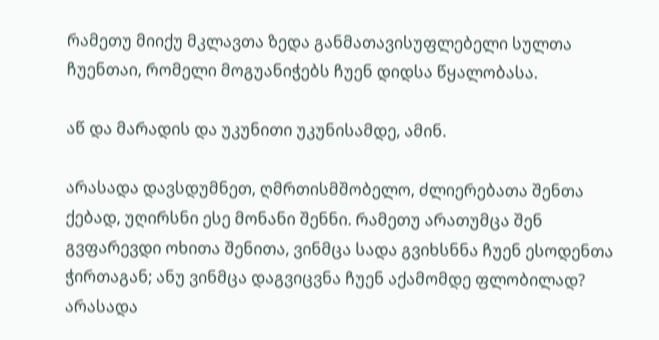რამეთუ მიიქუ მკლავთა ზედა განმათავისუფლებელი სულთა ჩუენთაი, რომელი მოგუანიჭებს ჩუენ დიდსა წყალობასა.

აწ და მარადის და უკუნითი უკუნისამდე, ამინ.

არასადა დავსდუმნეთ, ღმრთისმშობელო, ძლიერებათა შენთა ქებად, უღირსნი ესე მონანი შენნი. რამეთუ არათუმცა შენ გვფარევდი ოხითა შენითა, ვინმცა სადა გვიხსნნა ჩუენ ესოდენთა ჭირთაგან; ანუ ვინმცა დაგვიცვნა ჩუენ აქამომდე ფლობილად? არასადა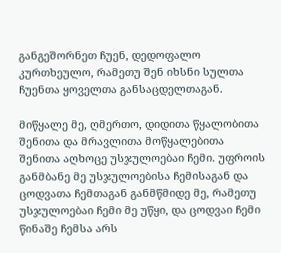განგეშორნეთ ჩუენ, დედოფალო კურთხეულო, რამეთუ შენ იხსნი სულთა ჩუენთა ყოველთა განსაცდელთაგან.

მიწყალე მე, ღმერთო, დიდითა წყალობითა შენითა და მრავლითა მოწყალებითა შენითა აღხოცე უსჯულოებაი ჩემი. უფროის განმბანე მე უსჯულოებისა ჩემისაგან და ცოდვათა ჩემთაგან განმწმიდე მე, რამეთუ უსჯულოებაი ჩემი მე უწყი, და ცოდვაი ჩემი წინაშე ჩემსა არს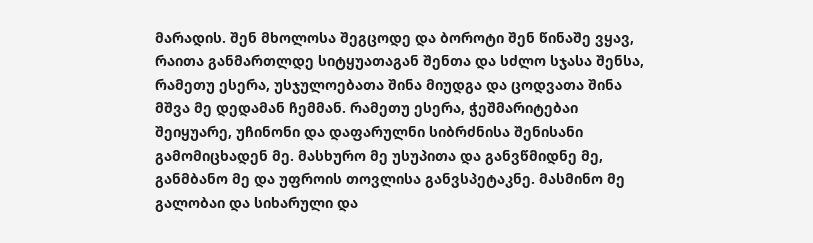მარადის. შენ მხოლოსა შეგცოდე და ბოროტი შენ წინაშე ვყავ, რაითა განმართლდე სიტყუათაგან შენთა და სძლო სჯასა შენსა, რამეთუ ესერა, უსჯულოებათა შინა მიუდგა და ცოდვათა შინა მშვა მე დედამან ჩემმან. რამეთუ ესერა, ჭეშმარიტებაი შეიყუარე, უჩინონი და დაფარულნი სიბრძნისა შენისანი გამომიცხადენ მე. მასხურო მე უსუპითა და განვწმიდნე მე, განმბანო მე და უფროის თოვლისა განვსპეტაკნე. მასმინო მე გალობაი და სიხარული და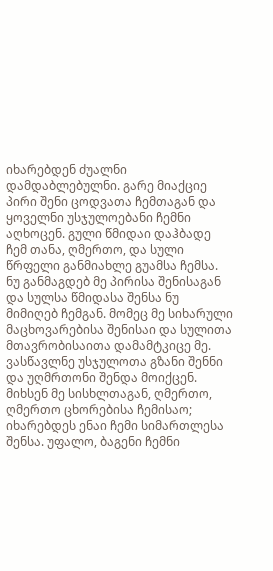იხარებდენ ძუალნი დამდაბლებულნი. გარე მიაქციე პირი შენი ცოდვათა ჩემთაგან და ყოველნი უსჯულოებანი ჩემნი აღხოცენ. გული წმიდაი დაჰბადე ჩემ თანა, ღმერთო, და სული წრფელი განმიახლე გუამსა ჩემსა. ნუ განმაგდებ მე პირისა შენისაგან და სულსა წმიდასა შენსა ნუ მიმიღებ ჩემგან. მომეც მე სიხარული მაცხოვარებისა შენისაი და სულითა მთავრობისაითა დამამტკიცე მე. ვასწავლნე უსჯულოთა გზანი შენნი და უღმრთონი შენდა მოიქცენ. მიხსენ მე სისხლთაგან, ღმერთო, ღმერთო ცხორებისა ჩემისაო; იხარებდეს ენაი ჩემი სიმართლესა შენსა. უფალო, ბაგენი ჩემნი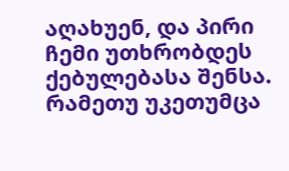აღახუენ, და პირი ჩემი უთხრობდეს ქებულებასა შენსა. რამეთუ უკეთუმცა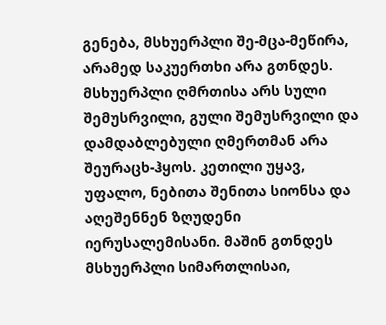გენება, მსხუერპლი შე-მცა-მეწირა, არამედ საკუერთხი არა გთნდეს. მსხუერპლი ღმრთისა არს სული შემუსრვილი, გული შემუსრვილი და დამდაბლებული ღმერთმან არა შეურაცხ-ჰყოს. კეთილი უყავ, უფალო, ნებითა შენითა სიონსა და აღეშენნენ ზღუდენი იერუსალემისანი. მაშინ გთნდეს მსხუერპლი სიმართლისაი,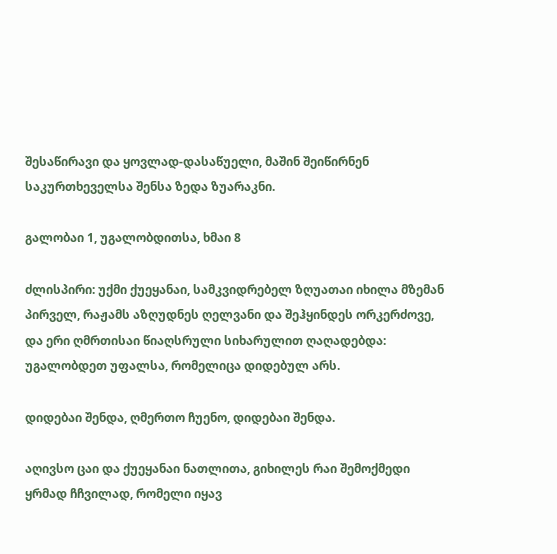შესაწირავი და ყოვლად-დასაწუელი, მაშინ შეიწირნენ საკურთხეველსა შენსა ზედა ზუარაკნი.

გალობაი 1, უგალობდითსა, ხმაი 8

ძლისპირი: უქმი ქუეყანაი, სამკვიდრებელ ზღუათაი იხილა მზემან პირველ, რაჟამს აზღუდნეს ღელვანი და შეჰყინდეს ორკერძოვე, და ერი ღმრთისაი წიაღსრული სიხარულით ღაღადებდა: უგალობდეთ უფალსა, რომელიცა დიდებულ არს.

დიდებაი შენდა, ღმერთო ჩუენო, დიდებაი შენდა.

აღივსო ცაი და ქუეყანაი ნათლითა, გიხილეს რაი შემოქმედი ყრმად ჩჩვილად, რომელი იყავ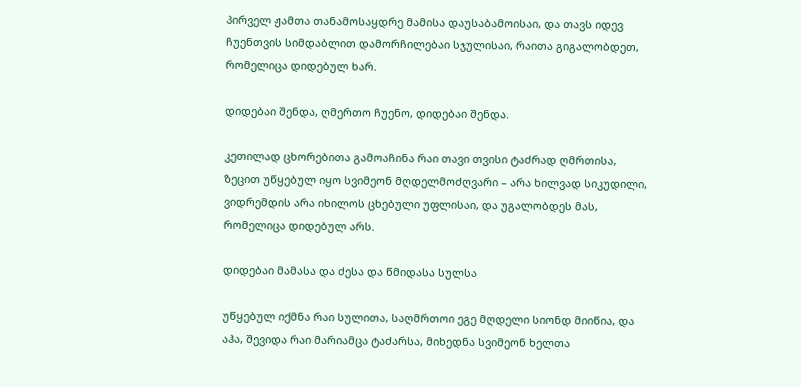პირველ ჟამთა თანამოსაყდრე მამისა დაუსაბამოისაი, და თავს იდევ ჩუენთვის სიმდაბლით დამორჩილებაი სჯულისაი, რაითა გიგალობდეთ, რომელიცა დიდებულ ხარ.

დიდებაი შენდა, ღმერთო ჩუენო, დიდებაი შენდა.

კეთილად ცხორებითა გამოაჩინა რაი თავი თვისი ტაძრად ღმრთისა, ზეცით უწყებულ იყო სვიმეონ მღდელმოძღვარი – არა ხილვად სიკუდილი, ვიდრემდის არა იხილოს ცხებული უფლისაი, და უგალობდეს მას, რომელიცა დიდებულ არს.

დიდებაი მამასა და ძესა და წმიდასა სულსა

უწყებულ იქმნა რაი სულითა, საღმრთოი ეგე მღდელი სიონდ მიიწია, და აჰა, შევიდა რაი მარიამცა ტაძარსა, მიხედნა სვიმეონ ხელთა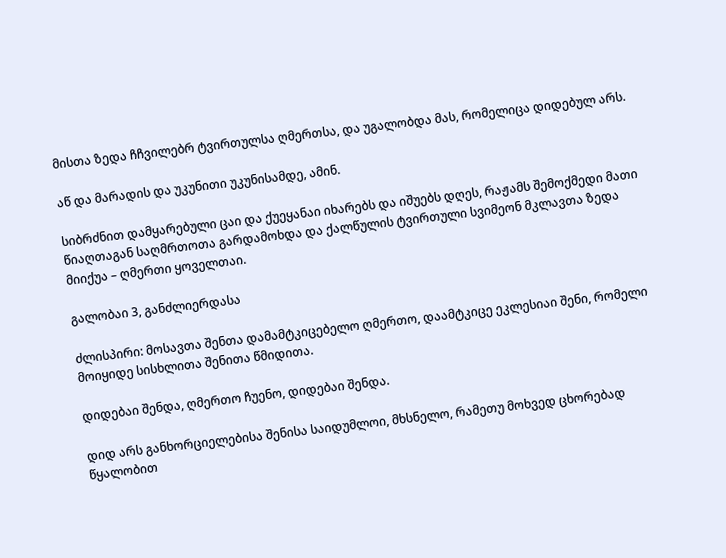მისთა ზედა ჩჩვილებრ ტვირთულსა ღმერთსა, და უგალობდა მას, რომელიცა დიდებულ არს.

აწ და მარადის და უკუნითი უკუნისამდე, ამინ.

სიბრძნით დამყარებული ცაი და ქუეყანაი იხარებს და იშუებს დღეს, რაჟამს შემოქმედი მათი წიაღთაგან საღმრთოთა გარდამოხდა და ქალწულის ტვირთული სვიმეონ მკლავთა ზედა მიიქუა – ღმერთი ყოველთაი.

გალობაი 3, განძლიერდასა

ძლისპირი: მოსავთა შენთა დამამტკიცებელო ღმერთო, დაამტკიცე ეკლესიაი შენი, რომელი მოიყიდე სისხლითა შენითა წმიდითა.

დიდებაი შენდა, ღმერთო ჩუენო, დიდებაი შენდა.

დიდ არს განხორციელებისა შენისა საიდუმლოი, მხსნელო, რამეთუ მოხვედ ცხორებად წყალობით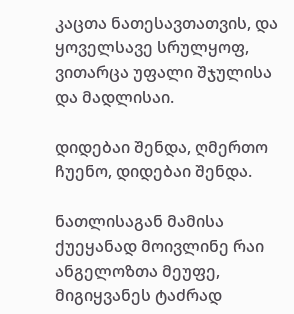კაცთა ნათესავთათვის, და ყოველსავე სრულყოფ, ვითარცა უფალი შჯულისა და მადლისაი.

დიდებაი შენდა, ღმერთო ჩუენო, დიდებაი შენდა.

ნათლისაგან მამისა ქუეყანად მოივლინე რაი ანგელოზთა მეუფე, მიგიყვანეს ტაძრად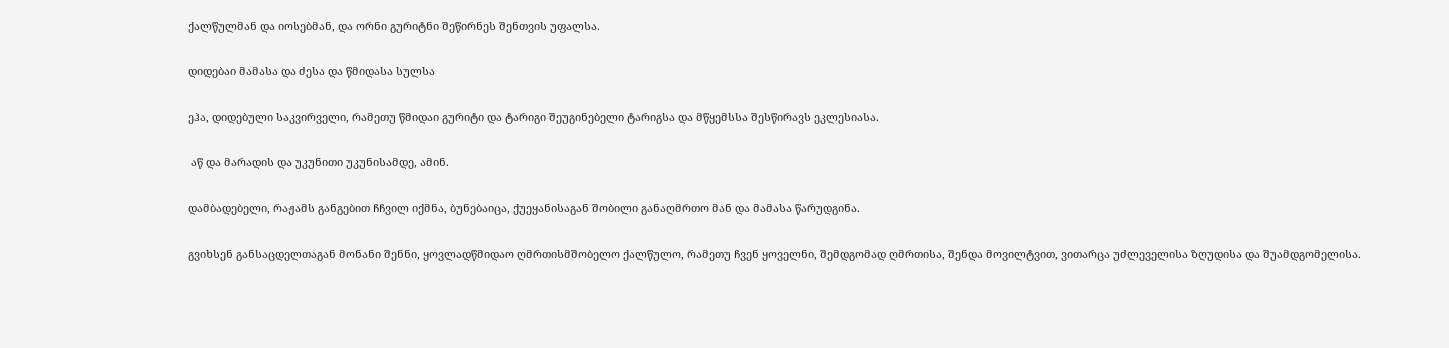ქალწულმან და იოსებმან, და ორნი გურიტნი შეწირნეს შენთვის უფალსა.

დიდებაი მამასა და ძესა და წმიდასა სულსა

ეჰა, დიდებული საკვირველი, რამეთუ წმიდაი გურიტი და ტარიგი შეუგინებელი ტარიგსა და მწყემსსა შესწირავს ეკლესიასა.

 აწ და მარადის და უკუნითი უკუნისამდე, ამინ.

დამბადებელი, რაჟამს განგებით ჩჩვილ იქმნა, ბუნებაიცა, ქუეყანისაგან შობილი განაღმრთო მან და მამასა წარუდგინა.

გვიხსენ განსაცდელთაგან მონანი შენნი, ყოვლადწმიდაო ღმრთისმშობელო ქალწულო, რამეთუ ჩვენ ყოველნი, შემდგომად ღმრთისა, შენდა მოვილტვით, ვითარცა უძლეველისა ზღუდისა და შუამდგომელისა.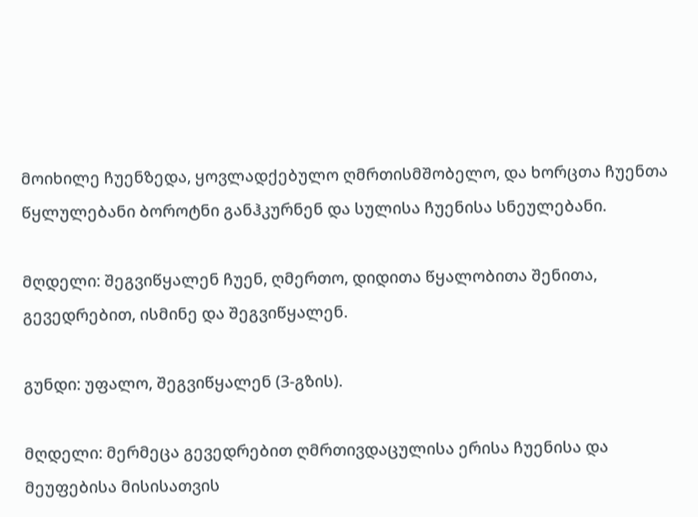მოიხილე ჩუენზედა, ყოვლადქებულო ღმრთისმშობელო, და ხორცთა ჩუენთა წყლულებანი ბოროტნი განჰკურნენ და სულისა ჩუენისა სნეულებანი.

მღდელი: შეგვიწყალენ ჩუენ, ღმერთო, დიდითა წყალობითა შენითა, გევედრებით, ისმინე და შეგვიწყალენ.

გუნდი: უფალო, შეგვიწყალენ (3-გზის).

მღდელი: მერმეცა გევედრებით ღმრთივდაცულისა ერისა ჩუენისა და მეუფებისა მისისათვის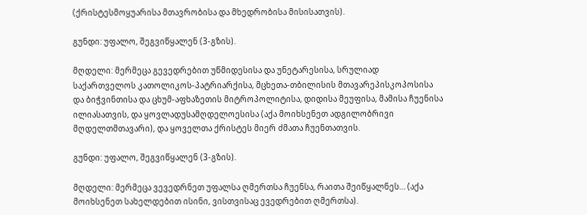(ქრისტესმოყუარისა მთავრობისა და მხედრობისა მისისათვის).

გუნდი: უფალო, შეგვიწყალენ (3-გზის).

მღდელი: მერმეცა გევედრებით უწმიდესისა და უნეტარესისა, სრულიად საქართველოს კათოლიკოს-პატრიარქისა, მცხეთა-თბილისის მთავარეპისკოპოსისა და ბიჭვინთისა და ცხუმ-აფხაზეთის მიტროპოლიტისა, დიდისა მეუფისა, მამისა ჩუენისა ილიასათვის, და ყოვლადუსამღდელოესისა (აქა მოიხსენეთ ადგილობრივი მღდელთმთავარი), და ყოველთა ქრისტეს მიერ ძმათა ჩუენთათვის.

გუნდი: უფალო, შეგვიწყალენ (3-გზის).

მღდელი: მერმეცა ვევედრნეთ უფალსა ღმერთსა ჩუენსა, რაითა შეიწყალნეს… (აქა მოიხსენეთ სახელდებით ისინი, ვისთვისაც ევედრებით ღმერთსა).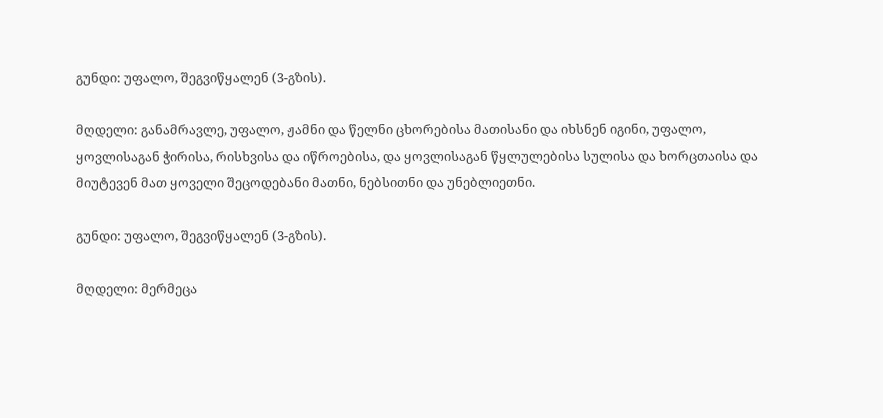გუნდი: უფალო, შეგვიწყალენ (3-გზის).

მღდელი: განამრავლე, უფალო, ჟამნი და წელნი ცხორებისა მათისანი და იხსნენ იგინი, უფალო, ყოვლისაგან ჭირისა, რისხვისა და იწროებისა, და ყოვლისაგან წყლულებისა სულისა და ხორცთაისა და მიუტევენ მათ ყოველი შეცოდებანი მათნი, ნებსითნი და უნებლიეთნი.

გუნდი: უფალო, შეგვიწყალენ (3-გზის).

მღდელი: მერმეცა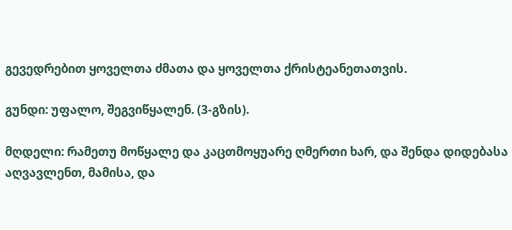გევედრებით ყოველთა ძმათა და ყოველთა ქრისტეანეთათვის.

გუნდი: უფალო, შეგვიწყალენ. (3-გზის).

მღდელი: რამეთუ მოწყალე და კაცთმოყუარე ღმერთი ხარ, და შენდა დიდებასა აღვავლენთ, მამისა, და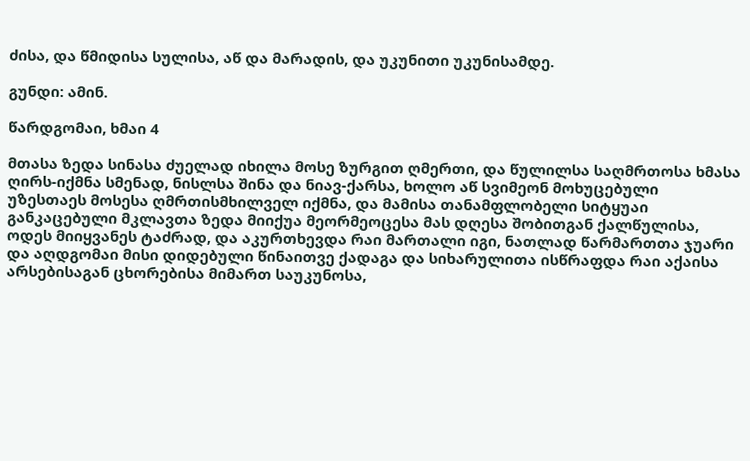ძისა, და წმიდისა სულისა, აწ და მარადის, და უკუნითი უკუნისამდე.

გუნდი: ამინ.

წარდგომაი, ხმაი 4

მთასა ზედა სინასა ძუელად იხილა მოსე ზურგით ღმერთი, და წულილსა საღმრთოსა ხმასა ღირს-იქმნა სმენად, ნისლსა შინა და ნიავ-ქარსა, ხოლო აწ სვიმეონ მოხუცებული უზესთაეს მოსესა ღმრთისმხილველ იქმნა, და მამისა თანამფლობელი სიტყუაი განკაცებული მკლავთა ზედა მიიქუა მეორმეოცესა მას დღესა შობითგან ქალწულისა, ოდეს მიიყვანეს ტაძრად, და აკურთხევდა რაი მართალი იგი, ნათლად წარმართთა ჯუარი და აღდგომაი მისი დიდებული წინაითვე ქადაგა და სიხარულითა ისწრაფდა რაი აქაისა არსებისაგან ცხორებისა მიმართ საუკუნოსა,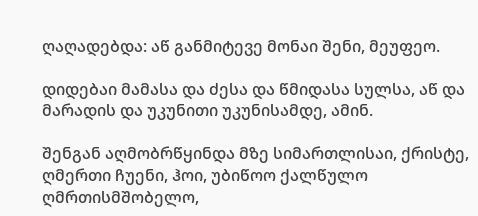ღაღადებდა: აწ განმიტევე მონაი შენი, მეუფეო.

დიდებაი მამასა და ძესა და წმიდასა სულსა, აწ და მარადის და უკუნითი უკუნისამდე, ამინ.

შენგან აღმობრწყინდა მზე სიმართლისაი, ქრისტე, ღმერთი ჩუენი, ჰოი, უბიწოო ქალწულო ღმრთისმშობელო,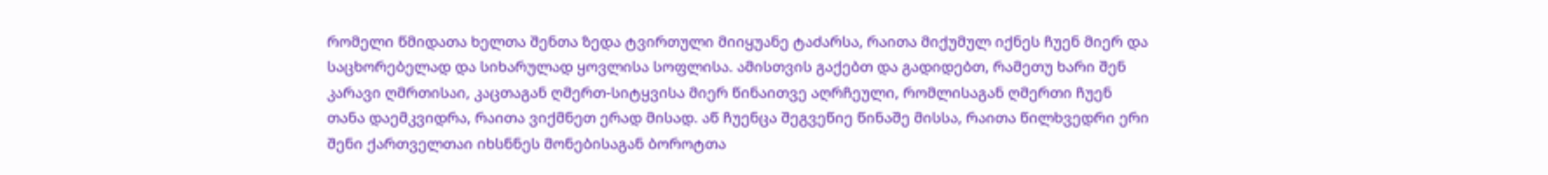რომელი წმიდათა ხელთა შენთა ზედა ტვირთული მიიყუანე ტაძარსა, რაითა მიქუმულ იქნეს ჩუენ მიერ და საცხორებელად და სიხარულად ყოვლისა სოფლისა. ამისთვის გაქებთ და გადიდებთ, რამეთუ ხარი შენ კარავი ღმრთისაი, კაცთაგან ღმერთ-სიტყვისა მიერ წინაითვე აღრჩეული, რომლისაგან ღმერთი ჩუენ თანა დაემკვიდრა, რაითა ვიქმნეთ ერად მისად. აწ ჩუენცა შეგვეწიე წინაშე მისსა, რაითა წილხვედრი ერი შენი ქართველთაი იხსნნეს მონებისაგან ბოროტთა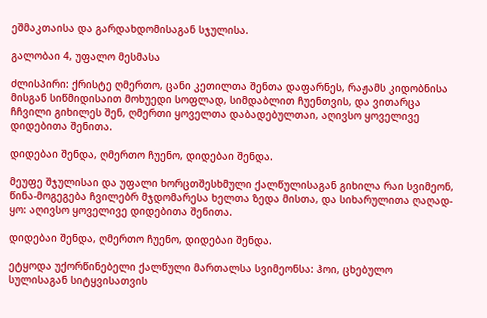ეშმაკთაისა და გარდახდომისაგან სჯულისა.

გალობაი 4, უფალო მესმასა

ძლისპირი: ქრისტე ღმერთო, ცანი კეთილთა შენთა დაფარნეს, რაჟამს კიდობნისა მისგან სიწმიდისაით მოხუედი სოფლად, სიმდაბლით ჩუენთვის, და ვითარცა ჩჩვილი გიხილეს შენ, ღმერთი ყოველთა დაბადებულთაი, აღივსო ყოველივე დიდებითა შენითა.

დიდებაი შენდა, ღმერთო ჩუენო, დიდებაი შენდა.

მეუფე შჯულისაი და უფალი ხორცთშესხმული ქალწულისაგან გიხილა რაი სვიმეონ, წინა-მოგეგება ჩვილებრ მჯდომარესა ხელთა ზედა მისთა, და სიხარულითა ღაღად-ყო: აღივსო ყოველივე დიდებითა შენითა.

დიდებაი შენდა, ღმერთო ჩუენო, დიდებაი შენდა.

ეტყოდა უქორწინებელი ქალწული მართალსა სვიმეონსა: ჰოი, ცხებულო სულისაგან სიტყვისათვის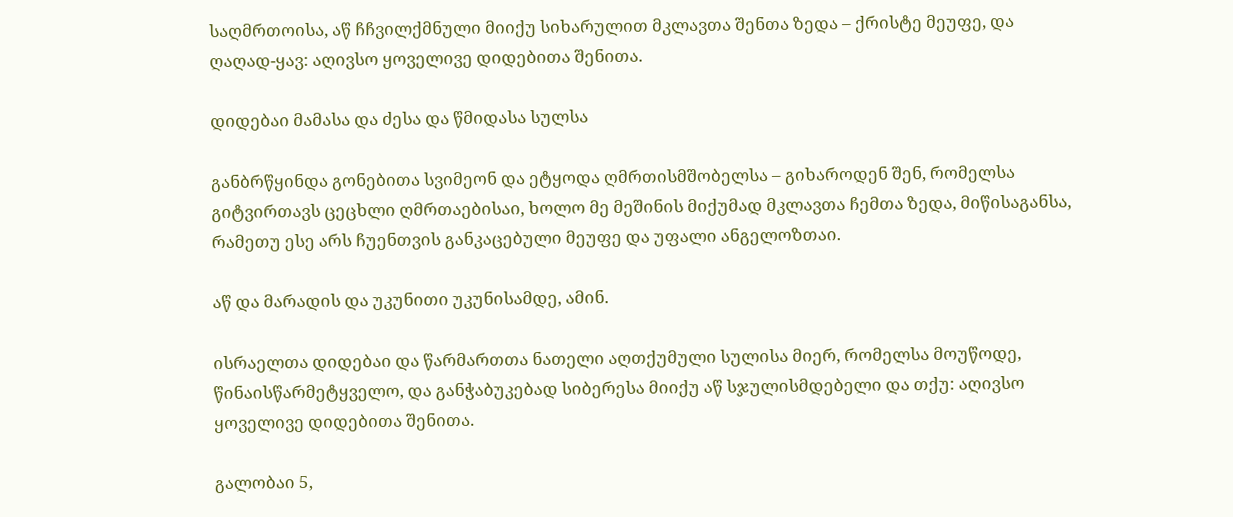საღმრთოისა, აწ ჩჩვილქმნული მიიქუ სიხარულით მკლავთა შენთა ზედა – ქრისტე მეუფე, და ღაღად-ყავ: აღივსო ყოველივე დიდებითა შენითა.

დიდებაი მამასა და ძესა და წმიდასა სულსა

განბრწყინდა გონებითა სვიმეონ და ეტყოდა ღმრთისმშობელსა – გიხაროდენ შენ, რომელსა გიტვირთავს ცეცხლი ღმრთაებისაი, ხოლო მე მეშინის მიქუმად მკლავთა ჩემთა ზედა, მიწისაგანსა, რამეთუ ესე არს ჩუენთვის განკაცებული მეუფე და უფალი ანგელოზთაი.

აწ და მარადის და უკუნითი უკუნისამდე, ამინ.

ისრაელთა დიდებაი და წარმართთა ნათელი აღთქუმული სულისა მიერ, რომელსა მოუწოდე, წინაისწარმეტყველო, და განჭაბუკებად სიბერესა მიიქუ აწ სჯულისმდებელი და თქუ: აღივსო ყოველივე დიდებითა შენითა.

გალობაი 5,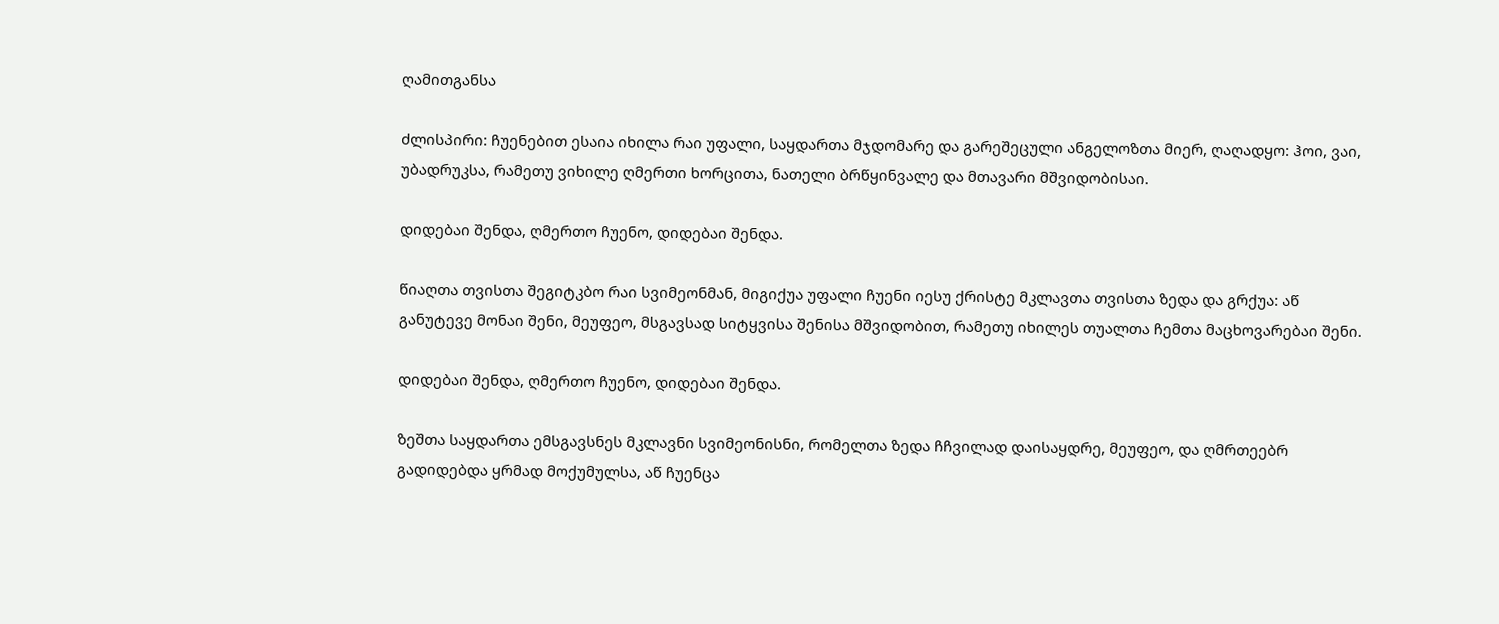ღამითგანსა

ძლისპირი: ჩუენებით ესაია იხილა რაი უფალი, საყდართა მჯდომარე და გარეშეცული ანგელოზთა მიერ, ღაღადყო: ჰოი, ვაი, უბადრუკსა, რამეთუ ვიხილე ღმერთი ხორცითა, ნათელი ბრწყინვალე და მთავარი მშვიდობისაი.

დიდებაი შენდა, ღმერთო ჩუენო, დიდებაი შენდა.

წიაღთა თვისთა შეგიტკბო რაი სვიმეონმან, მიგიქუა უფალი ჩუენი იესუ ქრისტე მკლავთა თვისთა ზედა და გრქუა: აწ განუტევე მონაი შენი, მეუფეო, მსგავსად სიტყვისა შენისა მშვიდობით, რამეთუ იხილეს თუალთა ჩემთა მაცხოვარებაი შენი.

დიდებაი შენდა, ღმერთო ჩუენო, დიდებაი შენდა.

ზეშთა საყდართა ემსგავსნეს მკლავნი სვიმეონისნი, რომელთა ზედა ჩჩვილად დაისაყდრე, მეუფეო, და ღმრთეებრ გადიდებდა ყრმად მოქუმულსა, აწ ჩუენცა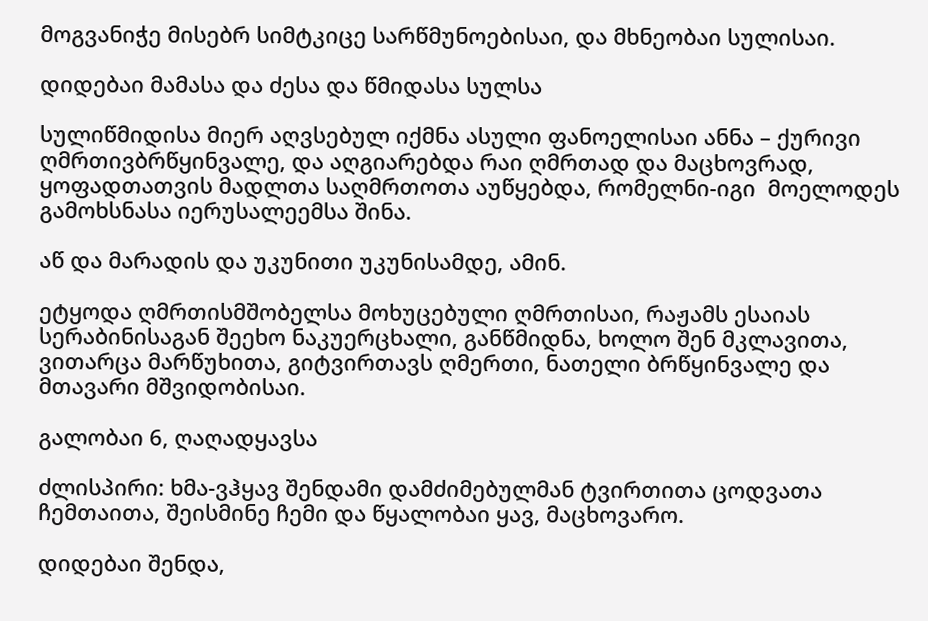მოგვანიჭე მისებრ სიმტკიცე სარწმუნოებისაი, და მხნეობაი სულისაი.

დიდებაი მამასა და ძესა და წმიდასა სულსა

სულიწმიდისა მიერ აღვსებულ იქმნა ასული ფანოელისაი ანნა – ქურივი ღმრთივბრწყინვალე, და აღგიარებდა რაი ღმრთად და მაცხოვრად, ყოფადთათვის მადლთა საღმრთოთა აუწყებდა, რომელნი-იგი  მოელოდეს გამოხსნასა იერუსალეემსა შინა.

აწ და მარადის და უკუნითი უკუნისამდე, ამინ.

ეტყოდა ღმრთისმშობელსა მოხუცებული ღმრთისაი, რაჟამს ესაიას სერაბინისაგან შეეხო ნაკუერცხალი, განწმიდნა, ხოლო შენ მკლავითა, ვითარცა მარწუხითა, გიტვირთავს ღმერთი, ნათელი ბრწყინვალე და მთავარი მშვიდობისაი.

გალობაი 6, ღაღადყავსა

ძლისპირი: ხმა-ვჰყავ შენდამი დამძიმებულმან ტვირთითა ცოდვათა ჩემთაითა, შეისმინე ჩემი და წყალობაი ყავ, მაცხოვარო.

დიდებაი შენდა,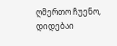ღმერთო ჩუენო, დიდებაი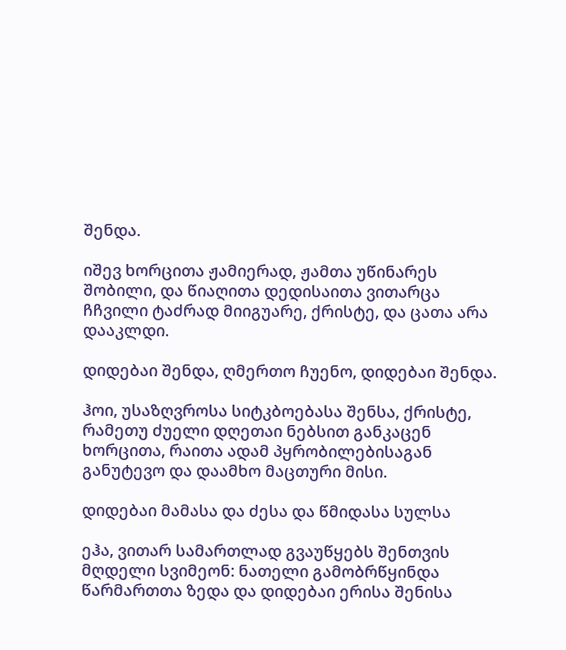შენდა.

იშევ ხორცითა ჟამიერად, ჟამთა უწინარეს შობილი, და წიაღითა დედისაითა ვითარცა ჩჩვილი ტაძრად მიიგუარე, ქრისტე, და ცათა არა დააკლდი.

დიდებაი შენდა, ღმერთო ჩუენო, დიდებაი შენდა.

ჰოი, უსაზღვროსა სიტკბოებასა შენსა, ქრისტე, რამეთუ ძუელი დღეთაი ნებსით განკაცენ ხორცითა, რაითა ადამ პყრობილებისაგან განუტევო და დაამხო მაცთური მისი.

დიდებაი მამასა და ძესა და წმიდასა სულსა

ეჰა, ვითარ სამართლად გვაუწყებს შენთვის მღდელი სვიმეონ: ნათელი გამობრწყინდა წარმართთა ზედა და დიდებაი ერისა შენისა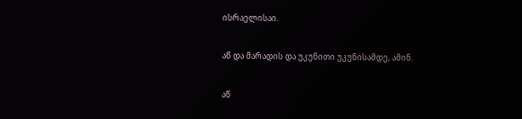ისრაელისაი.

აწ და მარადის და უკუნითი უკუნისამდე, ამინ.

აწ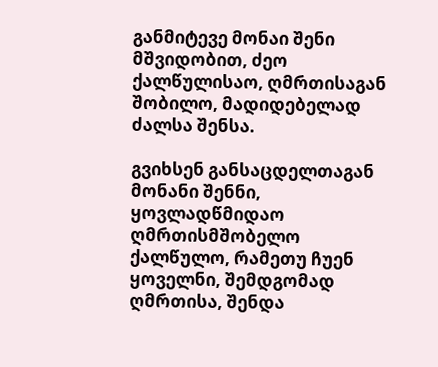განმიტევე მონაი შენი მშვიდობით, ძეო ქალწულისაო, ღმრთისაგან შობილო, მადიდებელად ძალსა შენსა.

გვიხსენ განსაცდელთაგან მონანი შენნი, ყოვლადწმიდაო ღმრთისმშობელო ქალწულო, რამეთუ ჩუენ ყოველნი, შემდგომად ღმრთისა, შენდა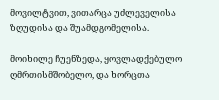მოვილტვით, ვითარცა უძლეველისა ზღუდისა და შუამდგომელისა.

მოიხილე ჩუენზედა, ყოვლადქებულო ღმრთისმშობელო, და ხორცთა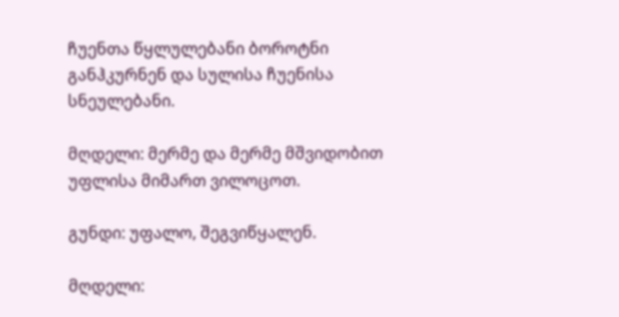ჩუენთა წყლულებანი ბოროტნი განჰკურნენ და სულისა ჩუენისა სნეულებანი.

მღდელი: მერმე და მერმე მშვიდობით უფლისა მიმართ ვილოცოთ.

გუნდი: უფალო, შეგვიწყალენ.

მღდელი: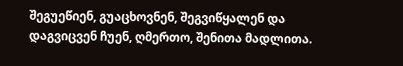შეგუეწიენ, გუაცხოვნენ, შეგვიწყალენ და დაგვიცვენ ჩუენ, ღმერთო, შენითა მადლითა.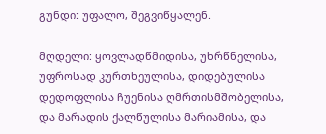გუნდი: უფალო, შეგვიწყალენ.

მღდელი: ყოვლადწმიდისა, უხრწნელისა, უფროსად კურთხეულისა, დიდებულისა დედოფლისა ჩუენისა ღმრთისმშობელისა, და მარადის ქალწულისა მარიამისა, და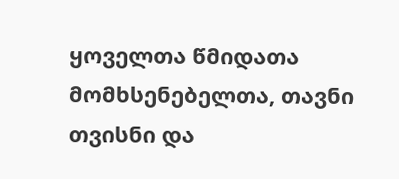ყოველთა წმიდათა მომხსენებელთა, თავნი თვისნი და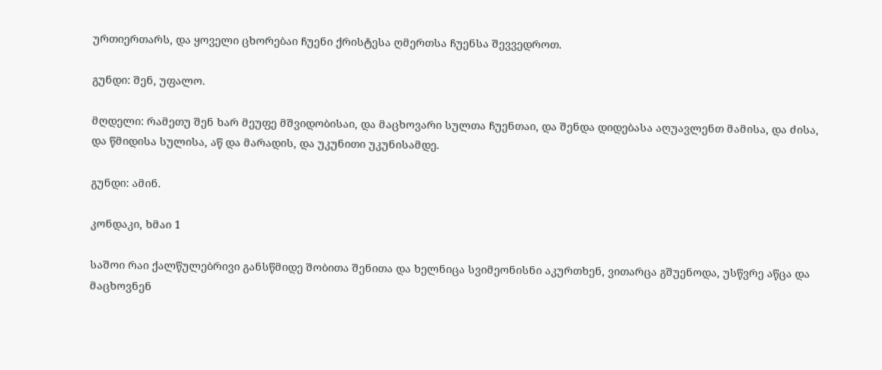ურთიერთარს, და ყოველი ცხორებაი ჩუენი ქრისტესა ღმერთსა ჩუენსა შევვედროთ.

გუნდი: შენ, უფალო.

მღდელი: რამეთუ შენ ხარ მეუფე მშვიდობისაი, და მაცხოვარი სულთა ჩუენთაი, და შენდა დიდებასა აღუავლენთ მამისა, და ძისა, და წმიდისა სულისა, აწ და მარადის, და უკუნითი უკუნისამდე.

გუნდი: ამინ.

კონდაკი, ხმაი 1

საშოი რაი ქალწულებრივი განსწმიდე შობითა შენითა და ხელნიცა სვიმეონისნი აკურთხენ, ვითარცა გშუენოდა, უსწვრე აწცა და მაცხოვნენ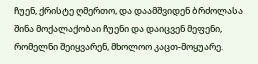ჩუენ, ქრისტე ღმერთო, და დაამშვიდენ ბრძოლასა შინა მოქალაქობაი ჩუენი და დაიცვენ მეფენი, რომელნი შეიყვარენ, მხოლოო კაცთ-მოყუარე.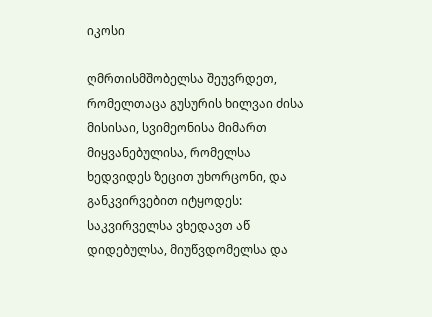იკოსი

ღმრთისმშობელსა შეუვრდეთ, რომელთაცა გუსურის ხილვაი ძისა მისისაი, სვიმეონისა მიმართ მიყვანებულისა, რომელსა ხედვიდეს ზეცით უხორცონი, და განკვირვებით იტყოდეს: საკვირველსა ვხედავთ აწ დიდებულსა, მიუწვდომელსა და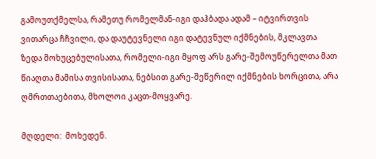გამოუთქმელსა, რამეთუ რომელმან-იგი დაჰბადა ადამ – იტვირთვის ვითარცა ჩჩვილი, და დაუტევნელი იგი დატევნულ იქმნების, მკლავთა ზედა მოხუცებულისათა, რომელი-იგი მყოფ არს გარე-შემოუწერელთა მათ წიაღთა მამისა თვისისათა, ნებსით გარე-შეწერილ იქმნების ხორცითა, არა ღმრთთაებითა, მხოლოი კაცთ-მოყვარე.

მღდელი:  მოხედენ.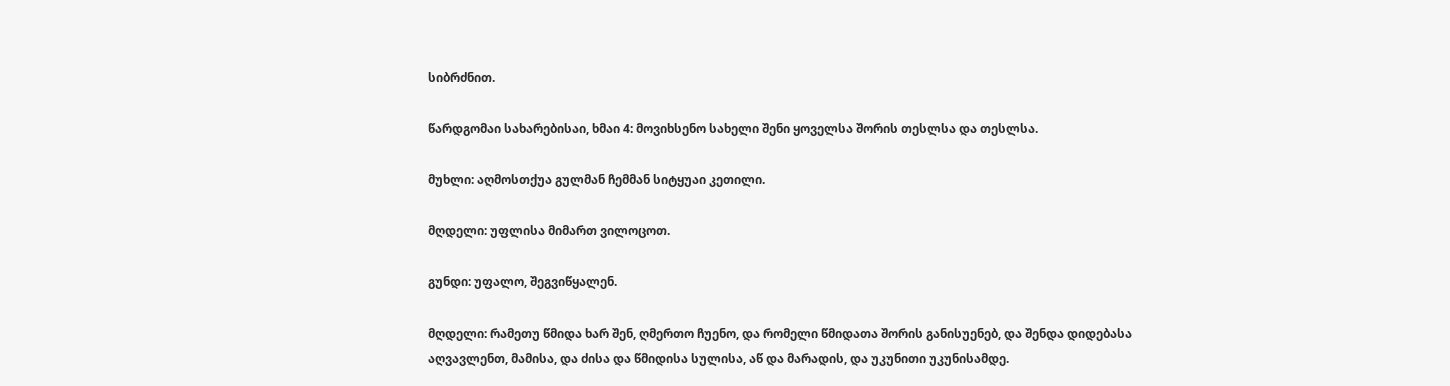სიბრძნით.

წარდგომაი სახარებისაი, ხმაი 4: მოვიხსენო სახელი შენი ყოველსა შორის თესლსა და თესლსა.

მუხლი: აღმოსთქუა გულმან ჩემმან სიტყუაი კეთილი.

მღდელი: უფლისა მიმართ ვილოცოთ.

გუნდი: უფალო, შეგვიწყალენ.

მღდელი: რამეთუ წმიდა ხარ შენ, ღმერთო ჩუენო, და რომელი წმიდათა შორის განისუენებ, და შენდა დიდებასა აღვავლენთ, მამისა, და ძისა და წმიდისა სულისა, აწ და მარადის, და უკუნითი უკუნისამდე.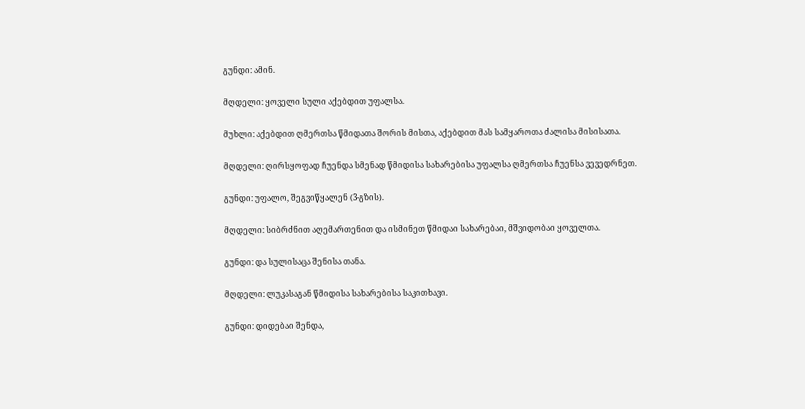გუნდი: ამინ.

მღდელი: ყოველი სული აქებდით უფალსა.

მუხლი: აქებდით ღმერთსა წმიდათა შორის მისთა, აქებდით მას სამყაროთა ძალისა მისისათა.

მღდელი: ღირსყოფად ჩუენდა სმენად წმიდისა სახარებისა უფალსა ღმერთსა ჩუენსა ვევედრნეთ.

გუნდი: უფალო, შეგვიწყალენ (3-გზის).

მღდელი: სიბრძნით აღემართენით და ისმინეთ წმიდაი სახარებაი, მშვიდობაი ყოველთა.

გუნდი: და სულისაცა შენისა თანა.

მღდელი: ლუკასაგან წმიდისა სახარებისა საკითხავი.

გუნდი: დიდებაი შენდა,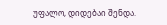უფალო, დიდებაი შენდა.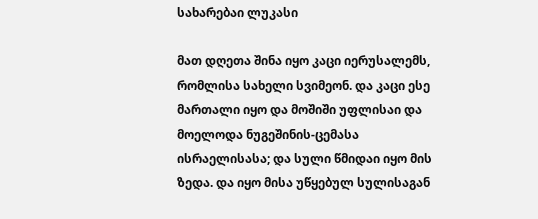სახარებაი ლუკასი

მათ დღეთა შინა იყო კაცი იერუსალემს, რომლისა სახელი სვიმეონ. და კაცი ესე მართალი იყო და მოშიში უფლისაი და მოელოდა ნუგეშინის-ცემასა ისრაელისასა; და სული წმიდაი იყო მის ზედა. და იყო მისა უწყებულ სულისაგან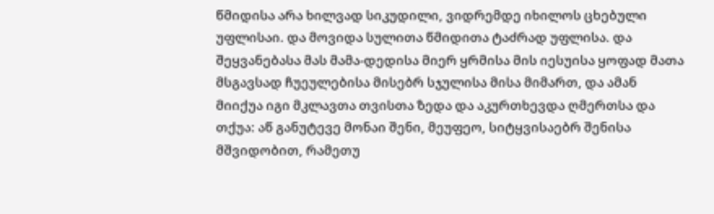წმიდისა არა ხილვად სიკუდილი, ვიდრემდე იხილოს ცხებული უფლისაი. და მოვიდა სულითა წმიდითა ტაძრად უფლისა. და შეყვანებასა მას მამა-დედისა მიერ ყრმისა მის იესუისა ყოფად მათა მსგავსად ჩუეულებისა მისებრ სჯულისა მისა მიმართ, და ამან მიიქუა იგი მკლავთა თვისთა ზედა და აკურთხევდა ღმერთსა და თქუა: აწ განუტევე მონაი შენი, მეუფეო, სიტყვისაებრ შენისა მშვიდობით, რამეთუ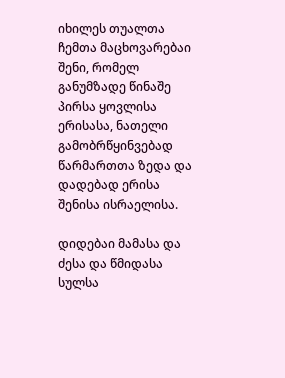იხილეს თუალთა ჩემთა მაცხოვარებაი შენი, რომელ განუმზადე წინაშე პირსა ყოვლისა ერისასა, ნათელი გამობრწყინვებად წარმართთა ზედა და დადებად ერისა შენისა ისრაელისა.

დიდებაი მამასა და ძესა და წმიდასა სულსა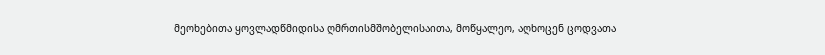მეოხებითა ყოვლადწმიდისა ღმრთისმშობელისაითა, მოწყალეო, აღხოცენ ცოდვათა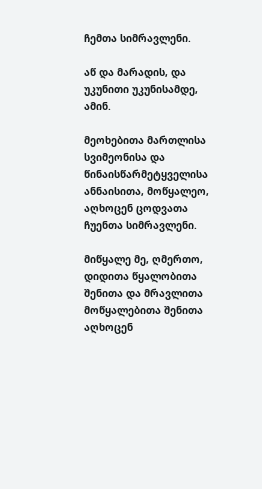ჩემთა სიმრავლენი.

აწ და მარადის, და უკუნითი უკუნისამდე, ამინ.

მეოხებითა მართლისა სვიმეონისა და წინაისწარმეტყველისა ანნაისითა, მოწყალეო, აღხოცენ ცოდვათა ჩუენთა სიმრავლენი.

მიწყალე მე, ღმერთო, დიდითა წყალობითა შენითა და მრავლითა მოწყალებითა შენითა აღხოცენ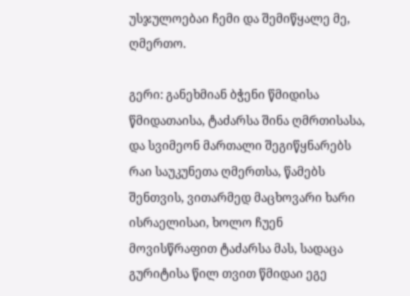უსჯულოებაი ჩემი და შემიწყალე მე, ღმერთო.

გერი: განეხმიან ბჭენი წმიდისა წმიდათაისა, ტაძარსა შინა ღმრთისასა, და სვიმეონ მართალი შეგიწყნარებს რაი საუკუნეთა ღმერთსა, წამებს შენთვის, ვითარმედ მაცხოვარი ხარი ისრაელისაი, ხოლო ჩუენ მოვისწრაფით ტაძარსა მას, სადაცა გურიტისა წილ თვით წმიდაი ეგე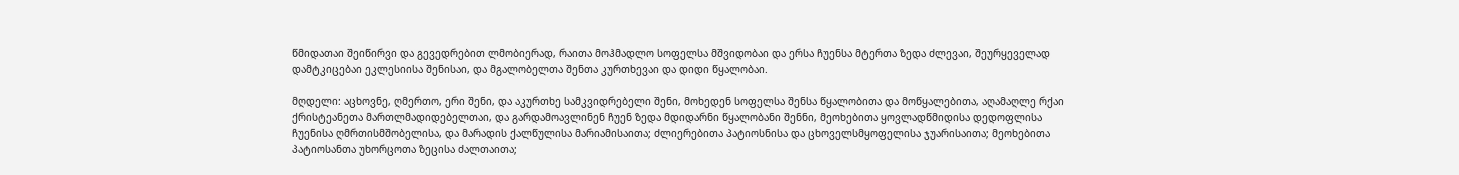წმიდათაი შეიწირვი და გევედრებით ლმობიერად, რაითა მოჰმადლო სოფელსა მშვიდობაი და ერსა ჩუენსა მტერთა ზედა ძლევაი, შეურყეველად დამტკიცებაი ეკლესიისა შენისაი, და მგალობელთა შენთა კურთხევაი და დიდი წყალობაი.

მღდელი: აცხოვნე, ღმერთო, ერი შენი, და აკურთხე სამკვიდრებელი შენი, მოხედენ სოფელსა შენსა წყალობითა და მოწყალებითა, აღამაღლე რქაი ქრისტეანეთა მართლმადიდებელთაი, და გარდამოავლინენ ჩუენ ზედა მდიდარნი წყალობანი შენნი, მეოხებითა ყოვლადწმიდისა დედოფლისა ჩუენისა ღმრთისმშობელისა, და მარადის ქალწულისა მარიამისაითა; ძლიერებითა პატიოსნისა და ცხოველსმყოფელისა ჯუარისაითა; მეოხებითა პატიოსანთა უხორცოთა ზეცისა ძალთაითა;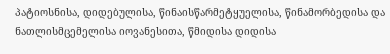პატიოსნისა, დიდებულისა, წინაისწარმეტყუელისა, წინამორბედისა და ნათლისმცემელისა იოვანესითა, წმიდისა დიდისა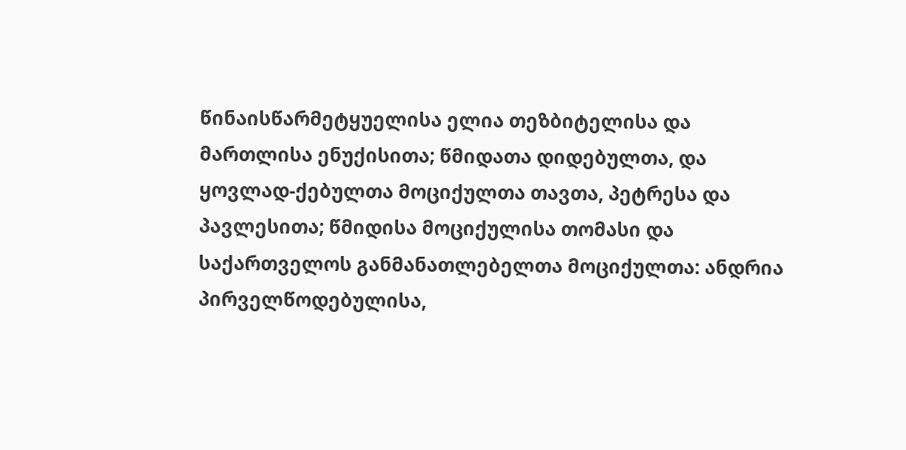წინაისწარმეტყუელისა ელია თეზბიტელისა და მართლისა ენუქისითა; წმიდათა დიდებულთა, და ყოვლად-ქებულთა მოციქულთა თავთა, პეტრესა და პავლესითა; წმიდისა მოციქულისა თომასი და საქართველოს განმანათლებელთა მოციქულთა: ანდრია პირველწოდებულისა,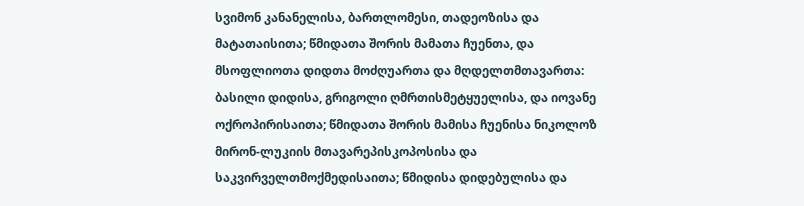სვიმონ კანანელისა, ბართლომესი, თადეოზისა და მატათაისითა; წმიდათა შორის მამათა ჩუენთა, და მსოფლიოთა დიდთა მოძღუართა და მღდელთმთავართა: ბასილი დიდისა, გრიგოლი ღმრთისმეტყუელისა, და იოვანე ოქროპირისაითა; წმიდათა შორის მამისა ჩუენისა ნიკოლოზ მირონ-ლუკიის მთავარეპისკოპოსისა და საკვირველთმოქმედისაითა; წმიდისა დიდებულისა და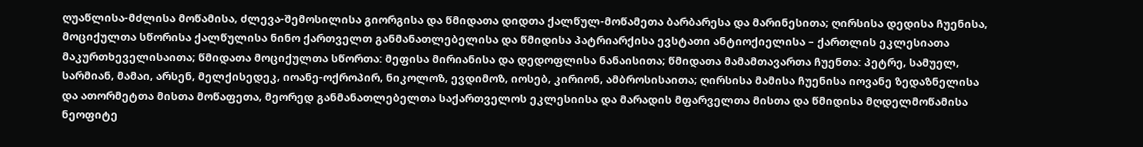ღუაწლისა-მძლისა მოწამისა, ძლევა-შემოსილისა გიორგისა და წმიდათა დიდთა ქალწულ-მოწამეთა ბარბარესა და მარინესითა; ღირსისა დედისა ჩუენისა, მოციქულთა სწორისა ქალწულისა ნინო ქართველთ განმანათლებელისა და წმიდისა პატრიარქისა ევსტათი ანტიოქიელისა – ქართლის ეკლესიათა მაკურთხეველისაითა; წმიდათა მოციქულთა სწორთა: მეფისა მირიანისა და დედოფლისა ნანაისითა; წმიდათა მამამთავართა ჩუენთა: პეტრე, სამუელ, სარმიან, მამაი, არსენ, მელქისედეკ, იოანე-ოქროპირ, ნიკოლოზ, ევდიმოზ, იოსებ, კირიონ, ამბროსისაითა; ღირსისა მამისა ჩუენისა იოვანე ზედაზნელისა და ათორმეტთა მისთა მოწაფეთა, მეორედ განმანათლებელთა საქართველოს ეკლესიისა და მარადის მფარველთა მისთა და წმიდისა მღდელმოწამისა ნეოფიტე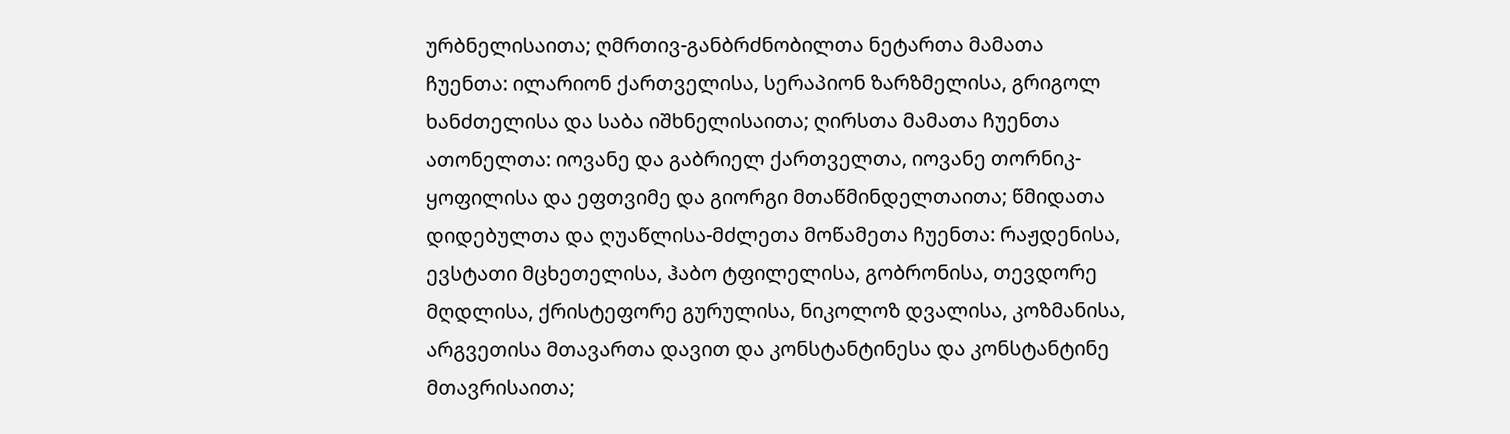ურბნელისაითა; ღმრთივ-განბრძნობილთა ნეტართა მამათა ჩუენთა: ილარიონ ქართველისა, სერაპიონ ზარზმელისა, გრიგოლ ხანძთელისა და საბა იშხნელისაითა; ღირსთა მამათა ჩუენთა ათონელთა: იოვანე და გაბრიელ ქართველთა, იოვანე თორნიკ-ყოფილისა და ეფთვიმე და გიორგი მთაწმინდელთაითა; წმიდათა დიდებულთა და ღუაწლისა-მძლეთა მოწამეთა ჩუენთა: რაჟდენისა, ევსტათი მცხეთელისა, ჰაბო ტფილელისა, გობრონისა, თევდორე მღდლისა, ქრისტეფორე გურულისა, ნიკოლოზ დვალისა, კოზმანისა, არგვეთისა მთავართა დავით და კონსტანტინესა და კონსტანტინე მთავრისაითა;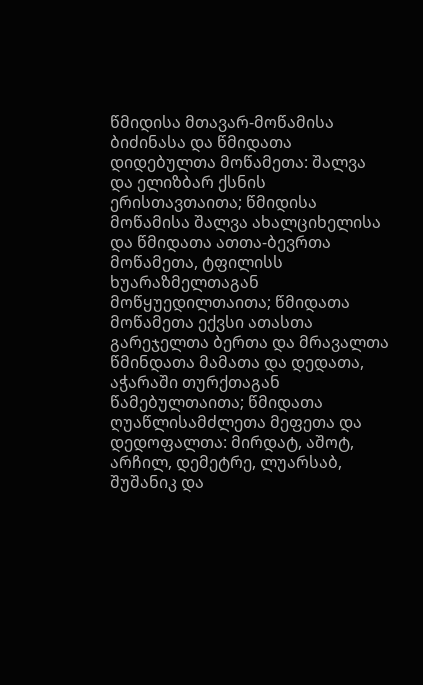წმიდისა მთავარ-მოწამისა ბიძინასა და წმიდათა დიდებულთა მოწამეთა: შალვა და ელიზბარ ქსნის ერისთავთაითა; წმიდისა მოწამისა შალვა ახალციხელისა და წმიდათა ათთა-ბევრთა მოწამეთა, ტფილისს ხუარაზმელთაგან მოწყუედილთაითა; წმიდათა მოწამეთა ექვსი ათასთა გარეჯელთა ბერთა და მრავალთა წმინდათა მამათა და დედათა, აჭარაში თურქთაგან წამებულთაითა; წმიდათა ღუაწლისამძლეთა მეფეთა და დედოფალთა: მირდატ, აშოტ, არჩილ, დემეტრე, ლუარსაბ, შუშანიკ და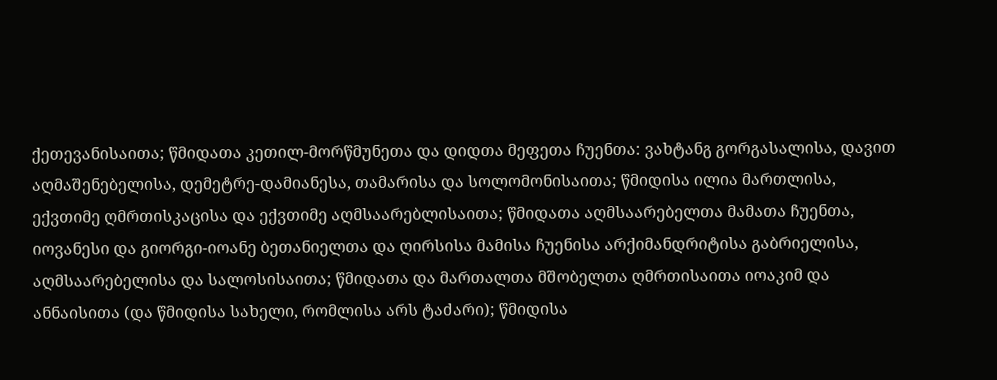ქეთევანისაითა; წმიდათა კეთილ-მორწმუნეთა და დიდთა მეფეთა ჩუენთა: ვახტანგ გორგასალისა, დავით აღმაშენებელისა, დემეტრე-დამიანესა, თამარისა და სოლომონისაითა; წმიდისა ილია მართლისა, ექვთიმე ღმრთისკაცისა და ექვთიმე აღმსაარებლისაითა; წმიდათა აღმსაარებელთა მამათა ჩუენთა, იოვანესი და გიორგი-იოანე ბეთანიელთა და ღირსისა მამისა ჩუენისა არქიმანდრიტისა გაბრიელისა, აღმსაარებელისა და სალოსისაითა; წმიდათა და მართალთა მშობელთა ღმრთისაითა იოაკიმ და ანნაისითა (და წმიდისა სახელი, რომლისა არს ტაძარი); წმიდისა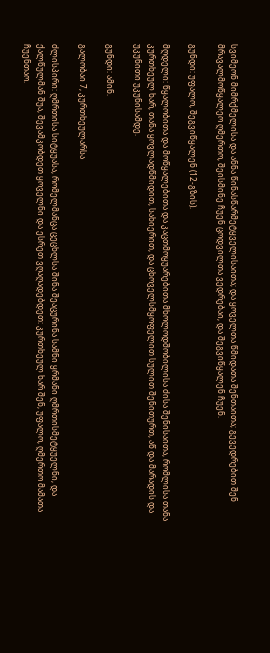სვიმეონ მიმრქმელისა და ანნა წინასწარმეტყველისაითა; და ყოველთა წმიდათა შენთაითა; გევედრებით შენ მრავალმოწყალეო ღმერთო, შეისმინე ჩუენ ცოდვილთა ვედრებაი, და შეგვიწყალენ ჩუენ.

გუნდი: უფალო, შეგვიწყალენ (12-გზის).

მღდელი: წყალობითა და მოწყალებითა და კაცთმოყუარებითა მხოლოდშობილისა ძისა შენისაითა, რომლისა თანა კურთხეულ ხარ, თანა ყოვლადწმიდით, სახიერით, და ცხოველსმყოფელით სულით შენითურთ, აწ და მარადის და უკუნითი უკუნისამდე.

გუნდი: ამინ.

გალობაი 7, კურთხეულარსა

ძლისპირი: ღმრთისა სიტყუასა, რომელმანცა ცეცხლსა შინა შეაცურინა სამნი ყრმანი ღმრთისმეტყუელნი, და ქალწულმან შუა, შევამკობდეთ ყოველნი და ესრეთ ვღაღადებდეთ: კურთხეულ ხარ შენ, უფალო, ღმერთო მამათა ჩუენთაო.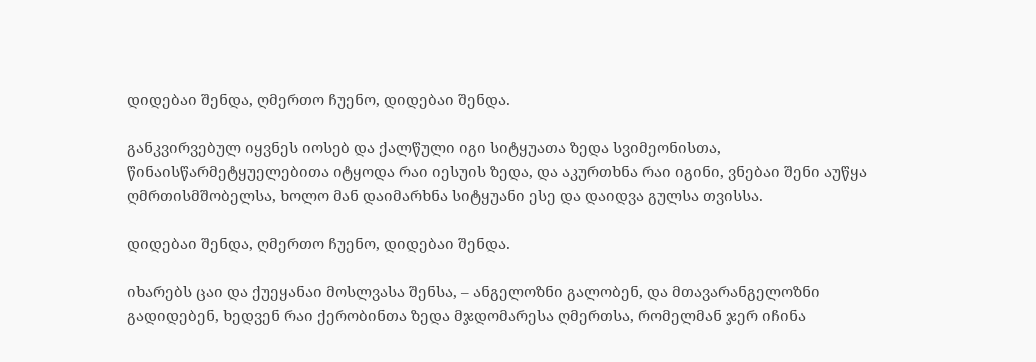დიდებაი შენდა, ღმერთო ჩუენო, დიდებაი შენდა.

განკვირვებულ იყვნეს იოსებ და ქალწული იგი სიტყუათა ზედა სვიმეონისთა, წინაისწარმეტყუელებითა იტყოდა რაი იესუის ზედა, და აკურთხნა რაი იგინი, ვნებაი შენი აუწყა ღმრთისმშობელსა, ხოლო მან დაიმარხნა სიტყუანი ესე და დაიდვა გულსა თვისსა.

დიდებაი შენდა, ღმერთო ჩუენო, დიდებაი შენდა.

იხარებს ცაი და ქუეყანაი მოსლვასა შენსა, – ანგელოზნი გალობენ, და მთავარანგელოზნი გადიდებენ, ხედვენ რაი ქერობინთა ზედა მჯდომარესა ღმერთსა, რომელმან ჯერ იჩინა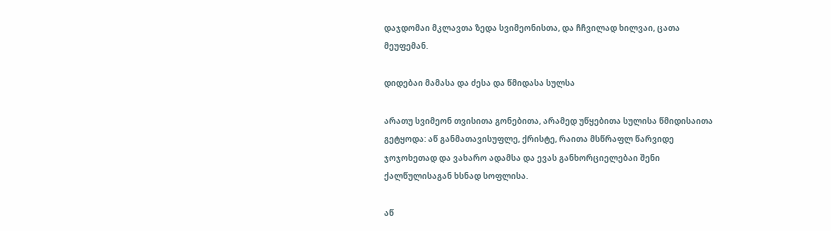დაჯდომაი მკლავთა ზედა სვიმეონისთა, და ჩჩვილად ხილვაი, ცათა მეუფემან.

დიდებაი მამასა და ძესა და წმიდასა სულსა

არათუ სვიმეონ თვისითა გონებითა, არამედ უწყებითა სულისა წმიდისაითა გეტყოდა: აწ განმათავისუფლე, ქრისტე, რაითა მსწრაფლ წარვიდე ჯოჯოხეთად და ვახარო ადამსა და ევას განხორციელებაი შენი ქალწულისაგან ხსნად სოფლისა.

აწ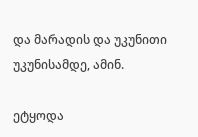და მარადის და უკუნითი უკუნისამდე, ამინ.

ეტყოდა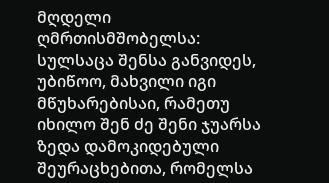მღდელი ღმრთისმშობელსა: სულსაცა შენსა განვიდეს, უბიწოო, მახვილი იგი მწუხარებისაი, რამეთუ იხილო შენ ძე შენი ჯუარსა ზედა დამოკიდებული შეურაცხებითა, რომელსა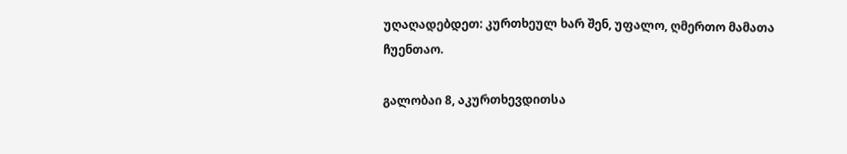უღაღადებდეთ: კურთხეულ ხარ შენ, უფალო, ღმერთო მამათა ჩუენთაო.

გალობაი 8, აკურთხევდითსა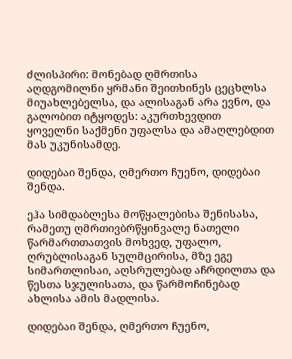ძლისპირი: მონებად ღმრთისა აღდგომილნი ყრმანი შეითხინეს ცეცხლსა მიუახლებელსა, და ალისაგან არა ევნო, და გალობით იტყოდეს: აკურთხევდით ყოველნი საქმენი უფალსა და ამაღლებდით მას უკუნისამდე.

დიდებაი შენდა, ღმერთო ჩუენო, დიდებაი შენდა.

ეჰა სიმდაბლესა მოწყალებისა შენისასა, რამეთუ ღმრთივბრწყინვალე ნათელი წარმართთათვის მოხვედ, უფალო, ღრუბლისაგან სულმცირისა, მზე ეგე სიმართლისაი, აღსრულებად აჩრდილთა და წესთა სჯულისათა, და წარმოჩინებად ახლისა ამის მადლისა.

დიდებაი შენდა, ღმერთო ჩუენო,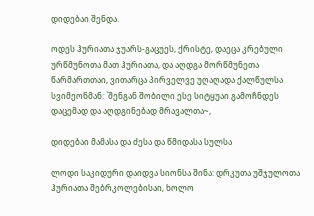დიდებაი შენდა.

ოდეს ჰურიათა ჯუარს-გაცუეს, ქრისტე, დაეცა კრებული ურწმუნოთა მათ ჰურიათა, და აღდგა მორწმუნეთა წარმართთაი, ვითარცა პირველვე უღაღადა ქალწულსა სვიმეონმან: `შენგან შობილი ესე სიტყუაი გამოჩნდეს დაცემად და აღდგინებად მრავალთა~,

დიდებაი მამასა და ძესა და წმიდასა სულსა

ლოდი საკიდური დაიდვა სიონსა შინა: დრკუთა უშჯულოთა ჰურიათა შებრკოლებისაი, ხოლო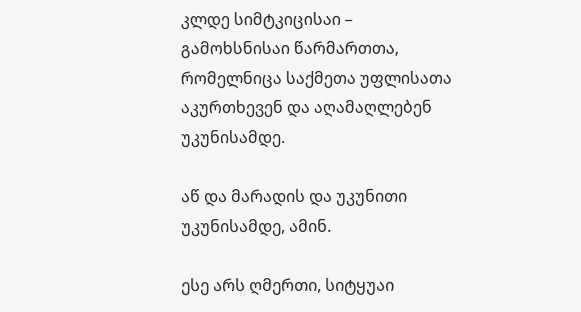კლდე სიმტკიცისაი – გამოხსნისაი წარმართთა, რომელნიცა საქმეთა უფლისათა აკურთხევენ და აღამაღლებენ უკუნისამდე.

აწ და მარადის და უკუნითი უკუნისამდე, ამინ.

ესე არს ღმერთი, სიტყუაი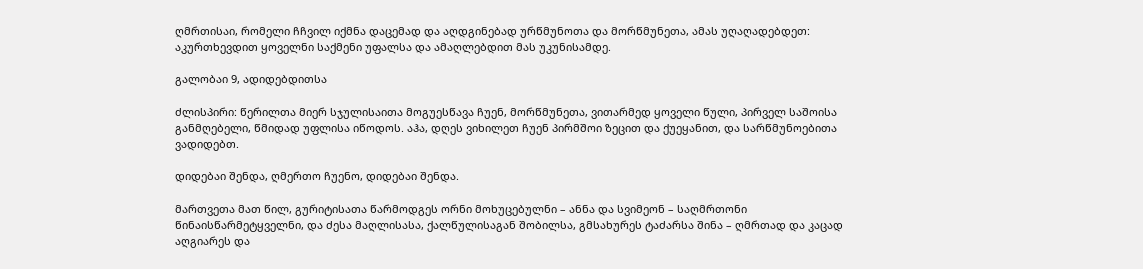ღმრთისაი, რომელი ჩჩვილ იქმნა დაცემად და აღდგინებად ურწმუნოთა და მორწმუნეთა, ამას უღაღადებდეთ: აკურთხევდით ყოველნი საქმენი უფალსა და ამაღლებდით მას უკუნისამდე.

გალობაი 9, ადიდებდითსა

ძლისპირი: წერილთა მიერ სჯულისაითა მოგუესწავა ჩუენ, მორწმუნეთა, ვითარმედ ყოველი წული, პირველ საშოისა განმღებელი, წმიდად უფლისა იწოდოს. აჰა, დღეს ვიხილეთ ჩუენ პირმშოი ზეცით და ქუეყანით, და სარწმუნოებითა ვადიდებთ.

დიდებაი შენდა, ღმერთო ჩუენო, დიდებაი შენდა.

მართვეთა მათ წილ, გურიტისათა წარმოდგეს ორნი მოხუცებულნი – ანნა და სვიმეონ – საღმრთონი წინაისწარმეტყველნი, და ძესა მაღლისასა, ქალწულისაგან შობილსა, გმსახურეს ტაძარსა შინა – ღმრთად და კაცად აღგიარეს და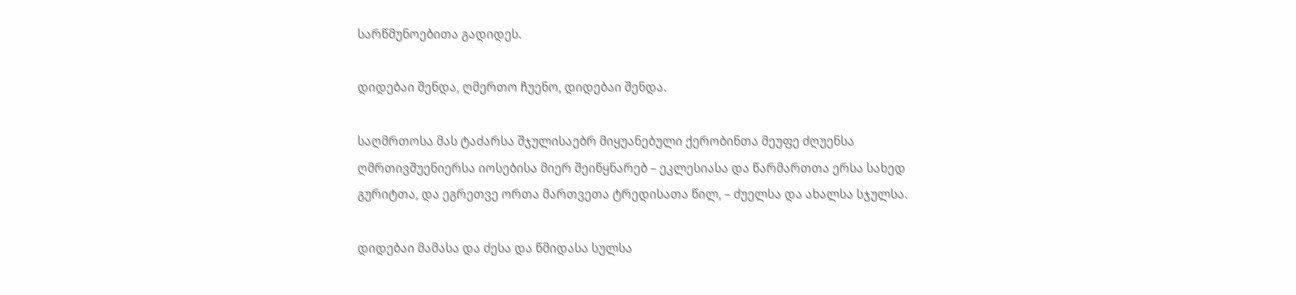სარწმუნოებითა გადიდეს.

დიდებაი შენდა, ღმერთო ჩუენო, დიდებაი შენდა.

საღმრთოსა მას ტაძარსა შჯულისაებრ მიყუანებული ქერობინთა მეუფე ძღუენსა ღმრთივშუენიერსა იოსებისა მიერ შეიწყნარებ – ეკლესიასა და წარმართთა ერსა სახედ გურიტთა, და ეგრეთვე ორთა მართვეთა ტრედისათა წილ, – ძუელსა და ახალსა სჯულსა.

დიდებაი მამასა და ძესა და წმიდასა სულსა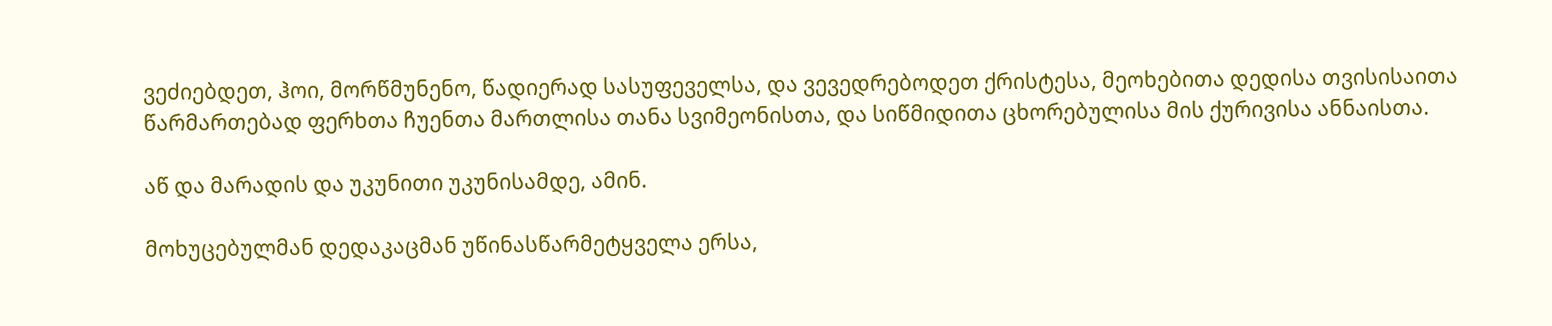ვეძიებდეთ, ჰოი, მორწმუნენო, წადიერად სასუფეველსა, და ვევედრებოდეთ ქრისტესა, მეოხებითა დედისა თვისისაითა წარმართებად ფერხთა ჩუენთა მართლისა თანა სვიმეონისთა, და სიწმიდითა ცხორებულისა მის ქურივისა ანნაისთა.

აწ და მარადის და უკუნითი უკუნისამდე, ამინ.

მოხუცებულმან დედაკაცმან უწინასწარმეტყველა ერსა,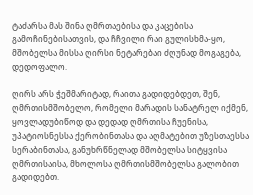ტაძარსა მას შინა ღმრთაებისა და კაცებისა გამოჩინებისათვის, და ჩჩვილი რაი გულისხმა-ყო, მშობელსა მისსა ღირსი ნეტარებაი ძღუნად მოგაგება, დედოფალო.

ღირს არს ჭეშმარიტად, რაითა გადიდებდეთ, შენ, ღმრთისმშობელო, რომელი მარადის სანატრელ იქმენ, ყოვლადუბიწოდ და დედად ღმრთისა ჩუენისა, უპატიოსნესსა ქერობინთასა და აღმატებით უზესთაესსა სერაბინთასა, განუხრწნელად მშობელსა სიტყვისა ღმრთისაისა, მხოლოსა ღმრთისმშობელსა გალობით გადიდებთ.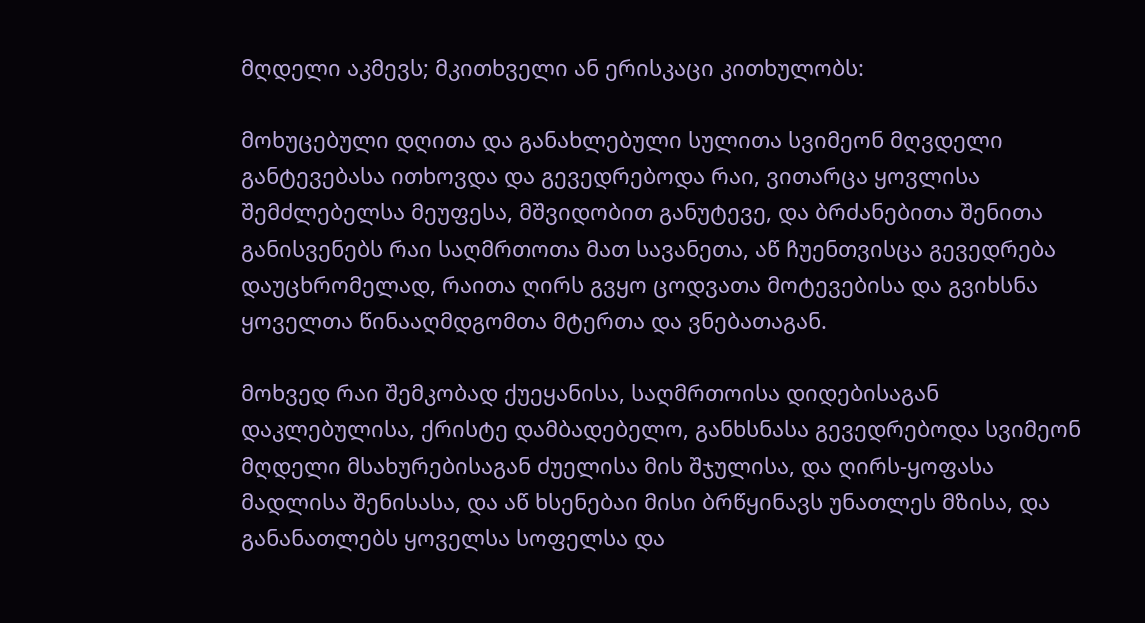მღდელი აკმევს; მკითხველი ან ერისკაცი კითხულობს:

მოხუცებული დღითა და განახლებული სულითა სვიმეონ მღვდელი განტევებასა ითხოვდა და გევედრებოდა რაი, ვითარცა ყოვლისა შემძლებელსა მეუფესა, მშვიდობით განუტევე, და ბრძანებითა შენითა განისვენებს რაი საღმრთოთა მათ სავანეთა, აწ ჩუენთვისცა გევედრება დაუცხრომელად, რაითა ღირს გვყო ცოდვათა მოტევებისა და გვიხსნა ყოველთა წინააღმდგომთა მტერთა და ვნებათაგან.

მოხვედ რაი შემკობად ქუეყანისა, საღმრთოისა დიდებისაგან დაკლებულისა, ქრისტე დამბადებელო, განხსნასა გევედრებოდა სვიმეონ მღდელი მსახურებისაგან ძუელისა მის შჯულისა, და ღირს-ყოფასა მადლისა შენისასა, და აწ ხსენებაი მისი ბრწყინავს უნათლეს მზისა, და განანათლებს ყოველსა სოფელსა და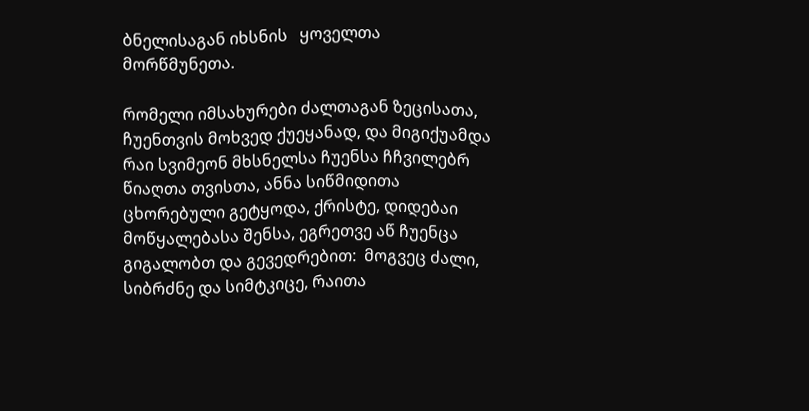ბნელისაგან იხსნის   ყოველთა მორწმუნეთა.

რომელი იმსახურები ძალთაგან ზეცისათა, ჩუენთვის მოხვედ ქუეყანად, და მიგიქუამდა რაი სვიმეონ მხსნელსა ჩუენსა ჩჩვილებრ წიაღთა თვისთა, ანნა სიწმიდითა ცხორებული გეტყოდა, ქრისტე, დიდებაი მოწყალებასა შენსა, ეგრეთვე აწ ჩუენცა გიგალობთ და გევედრებით:  მოგვეც ძალი, სიბრძნე და სიმტკიცე, რაითა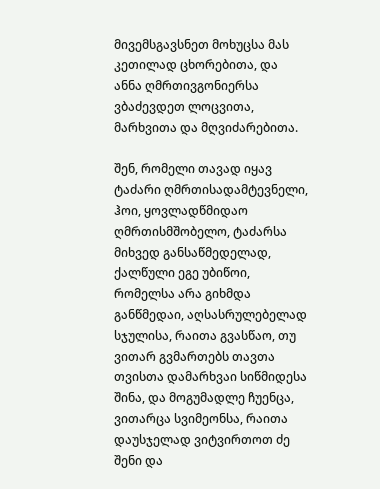მივემსგავსნეთ მოხუცსა მას კეთილად ცხორებითა, და ანნა ღმრთივგონიერსა ვბაძევდეთ ლოცვითა, მარხვითა და მღვიძარებითა.

შენ, რომელი თავად იყავ ტაძარი ღმრთისადამტევნელი, ჰოი, ყოვლადწმიდაო ღმრთისმშობელო, ტაძარსა მიხვედ განსაწმედელად, ქალწული ეგე უბიწოი, რომელსა არა გიხმდა განწმედაი, აღსასრულებელად სჯულისა, რაითა გვასწაო, თუ ვითარ გვმართებს თავთა თვისთა დამარხვაი სიწმიდესა შინა, და მოგუმადლე ჩუენცა, ვითარცა სვიმეონსა, რაითა დაუსჯელად ვიტვირთოთ ძე შენი და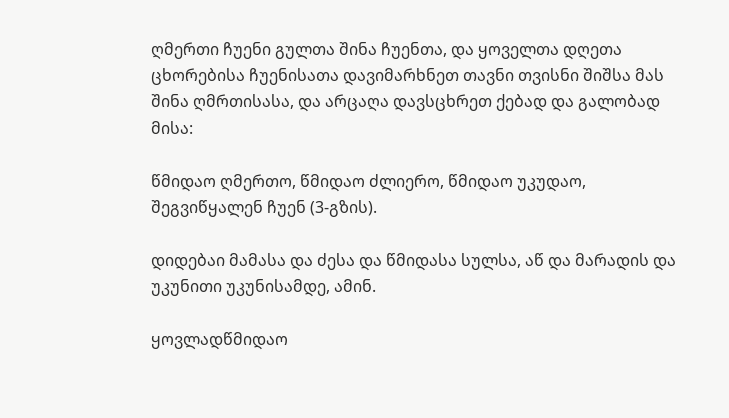ღმერთი ჩუენი გულთა შინა ჩუენთა, და ყოველთა დღეთა ცხორებისა ჩუენისათა დავიმარხნეთ თავნი თვისნი შიშსა მას შინა ღმრთისასა, და არცაღა დავსცხრეთ ქებად და გალობად მისა:

წმიდაო ღმერთო, წმიდაო ძლიერო, წმიდაო უკუდაო, შეგვიწყალენ ჩუენ (3-გზის).

დიდებაი მამასა და ძესა და წმიდასა სულსა, აწ და მარადის და უკუნითი უკუნისამდე, ამინ.

ყოვლადწმიდაო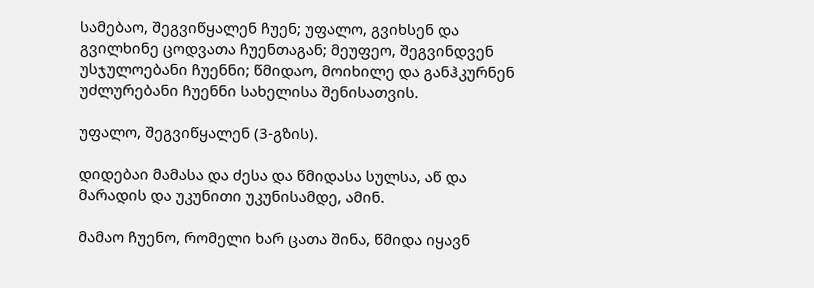სამებაო, შეგვიწყალენ ჩუენ; უფალო, გვიხსენ და გვილხინე ცოდვათა ჩუენთაგან; მეუფეო, შეგვინდვენ უსჯულოებანი ჩუენნი; წმიდაო, მოიხილე და განჰკურნენ უძლურებანი ჩუენნი სახელისა შენისათვის.

უფალო, შეგვიწყალენ (3-გზის).

დიდებაი მამასა და ძესა და წმიდასა სულსა, აწ და მარადის და უკუნითი უკუნისამდე, ამინ.

მამაო ჩუენო, რომელი ხარ ცათა შინა, წმიდა იყავნ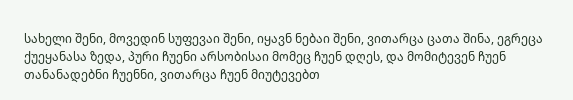სახელი შენი, მოვედინ სუფევაი შენი, იყავნ ნებაი შენი, ვითარცა ცათა შინა, ეგრეცა ქუეყანასა ზედა, პური ჩუენი არსობისაი მომეც ჩუენ დღეს, და მომიტევენ ჩუენ თანანადებნი ჩუენნი, ვითარცა ჩუენ მიუტევებთ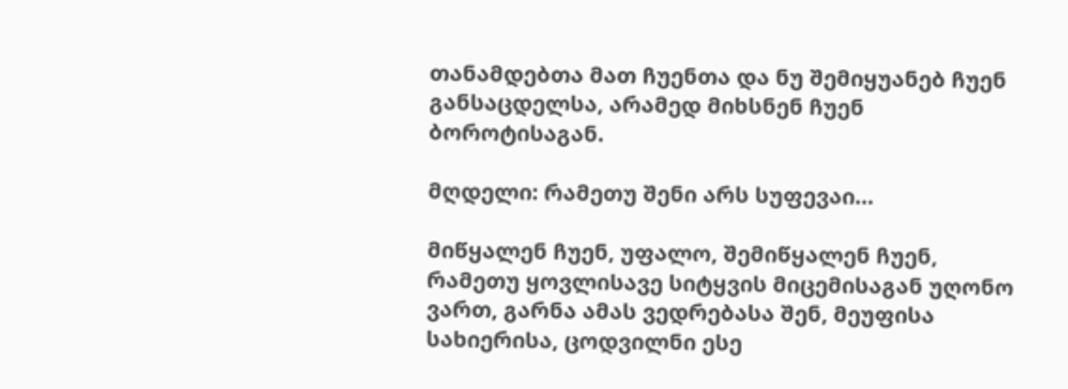თანამდებთა მათ ჩუენთა და ნუ შემიყუანებ ჩუენ განსაცდელსა, არამედ მიხსნენ ჩუენ ბოროტისაგან.

მღდელი: რამეთუ შენი არს სუფევაი…

მიწყალენ ჩუენ, უფალო, შემიწყალენ ჩუენ, რამეთუ ყოვლისავე სიტყვის მიცემისაგან უღონო ვართ, გარნა ამას ვედრებასა შენ, მეუფისა სახიერისა, ცოდვილნი ესე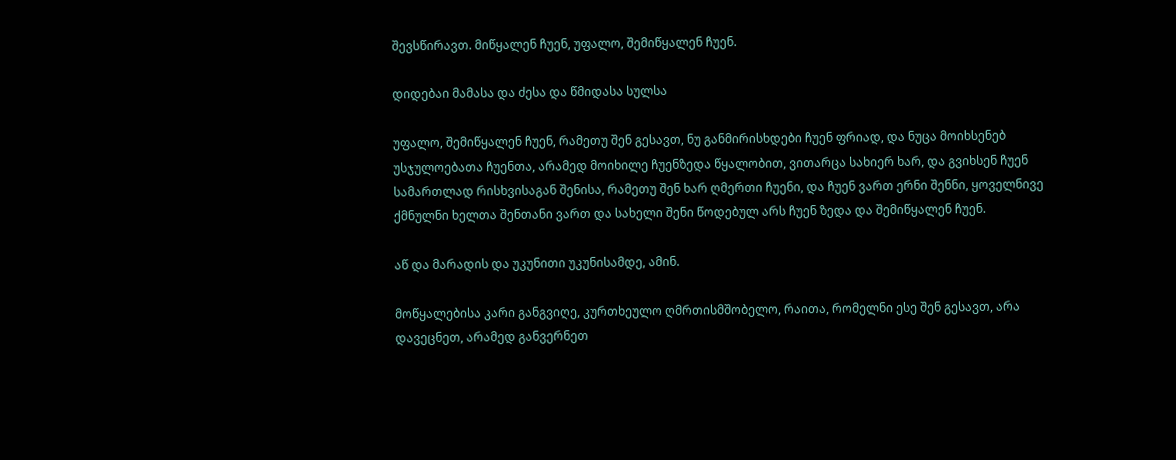შევსწირავთ. მიწყალენ ჩუენ, უფალო, შემიწყალენ ჩუენ.

დიდებაი მამასა და ძესა და წმიდასა სულსა

უფალო, შემიწყალენ ჩუენ, რამეთუ შენ გესავთ, ნუ განმირისხდები ჩუენ ფრიად, და ნუცა მოიხსენებ უსჯულოებათა ჩუენთა, არამედ მოიხილე ჩუენზედა წყალობით, ვითარცა სახიერ ხარ, და გვიხსენ ჩუენ სამართლად რისხვისაგან შენისა, რამეთუ შენ ხარ ღმერთი ჩუენი, და ჩუენ ვართ ერნი შენნი, ყოველნივე ქმნულნი ხელთა შენთანი ვართ და სახელი შენი წოდებულ არს ჩუენ ზედა და შემიწყალენ ჩუენ.

აწ და მარადის და უკუნითი უკუნისამდე, ამინ.

მოწყალებისა კარი განგვიღე, კურთხეულო ღმრთისმშობელო, რაითა, რომელნი ესე შენ გესავთ, არა დავეცნეთ, არამედ განვერნეთ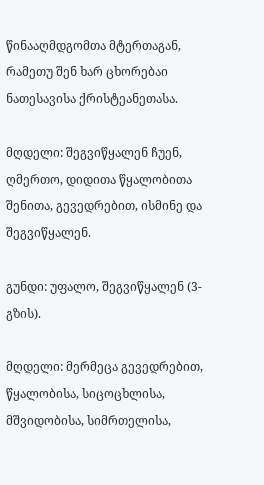წინააღმდგომთა მტერთაგან, რამეთუ შენ ხარ ცხორებაი ნათესავისა ქრისტეანეთასა.

მღდელი: შეგვიწყალენ ჩუენ, ღმერთო, დიდითა წყალობითა შენითა, გევედრებით, ისმინე და შეგვიწყალენ.

გუნდი: უფალო, შეგვიწყალენ (3-გზის).

მღდელი: მერმეცა გევედრებით, წყალობისა, სიცოცხლისა, მშვიდობისა, სიმრთელისა,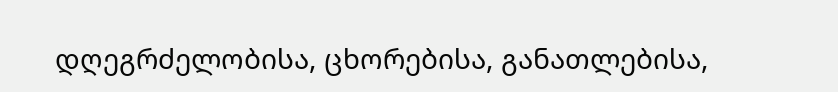დღეგრძელობისა, ცხორებისა, განათლებისა,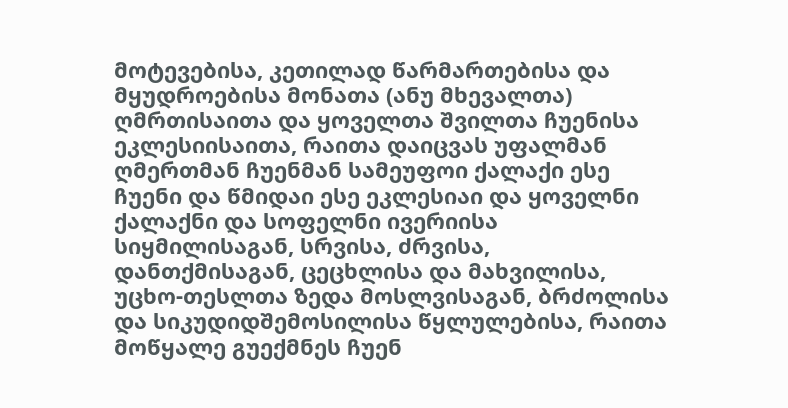მოტევებისა, კეთილად წარმართებისა და მყუდროებისა მონათა (ანუ მხევალთა) ღმრთისაითა და ყოველთა შვილთა ჩუენისა ეკლესიისაითა, რაითა დაიცვას უფალმან ღმერთმან ჩუენმან სამეუფოი ქალაქი ესე ჩუენი და წმიდაი ესე ეკლესიაი და ყოველნი ქალაქნი და სოფელნი ივერიისა სიყმილისაგან, სრვისა, ძრვისა, დანთქმისაგან, ცეცხლისა და მახვილისა, უცხო-თესლთა ზედა მოსლვისაგან, ბრძოლისა და სიკუდიდშემოსილისა წყლულებისა, რაითა მოწყალე გუექმნეს ჩუენ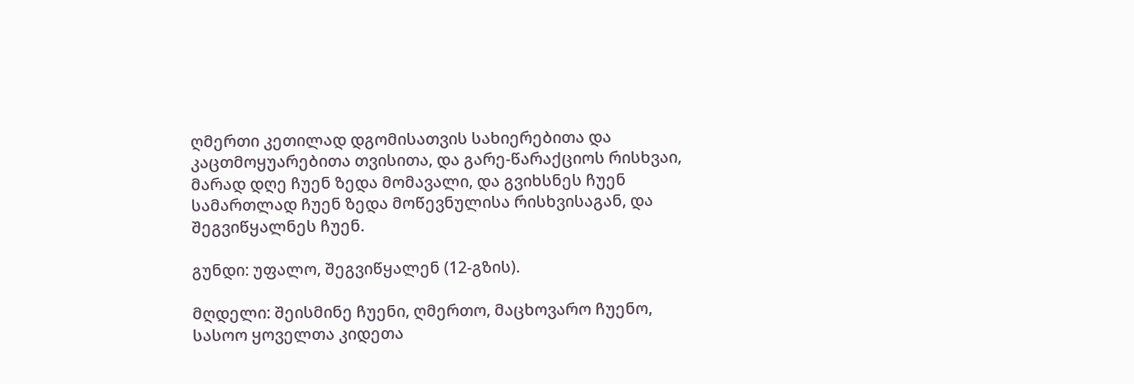ღმერთი კეთილად დგომისათვის სახიერებითა და კაცთმოყუარებითა თვისითა, და გარე-წარაქციოს რისხვაი, მარად დღე ჩუენ ზედა მომავალი, და გვიხსნეს ჩუენ სამართლად ჩუენ ზედა მოწევნულისა რისხვისაგან, და შეგვიწყალნეს ჩუენ.

გუნდი: უფალო, შეგვიწყალენ (12-გზის).

მღდელი: შეისმინე ჩუენი, ღმერთო, მაცხოვარო ჩუენო, სასოო ყოველთა კიდეთა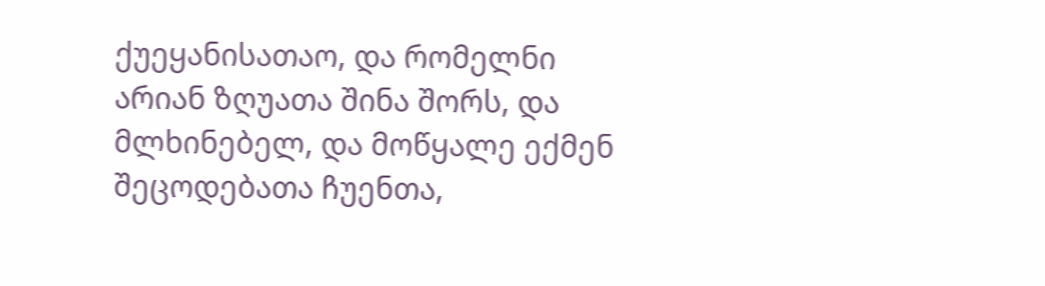ქუეყანისათაო, და რომელნი არიან ზღუათა შინა შორს, და მლხინებელ, და მოწყალე ექმენ შეცოდებათა ჩუენთა,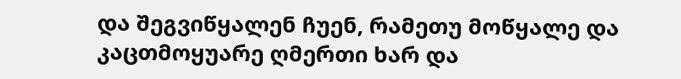და შეგვიწყალენ ჩუენ, რამეთუ მოწყალე და კაცთმოყუარე ღმერთი ხარ და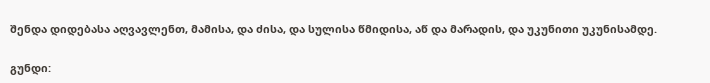შენდა დიდებასა აღვავლენთ, მამისა, და ძისა, და სულისა წმიდისა, აწ და მარადის, და უკუნითი უკუნისამდე.

გუნდი: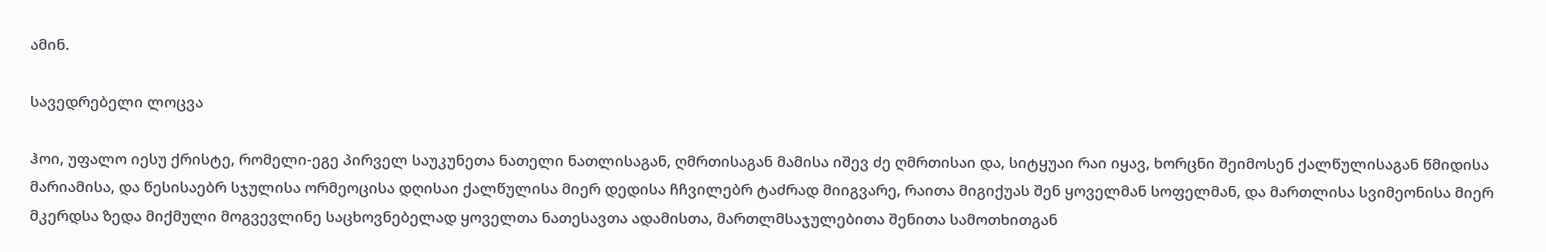ამინ.

სავედრებელი ლოცვა

ჰოი, უფალო იესუ ქრისტე, რომელი-ეგე პირველ საუკუნეთა ნათელი ნათლისაგან, ღმრთისაგან მამისა იშევ ძე ღმრთისაი და, სიტყუაი რაი იყავ, ხორცნი შეიმოსენ ქალწულისაგან წმიდისა მარიამისა, და წესისაებრ სჯულისა ორმეოცისა დღისაი ქალწულისა მიერ დედისა ჩჩვილებრ ტაძრად მიიგვარე, რაითა მიგიქუას შენ ყოველმან სოფელმან, და მართლისა სვიმეონისა მიერ მკერდსა ზედა მიქმული მოგვევლინე საცხოვნებელად ყოველთა ნათესავთა ადამისთა, მართლმსაჯულებითა შენითა სამოთხითგან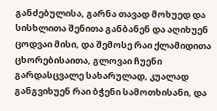განძებულისა, გარნა თავად მოხუედ და სისხლითა შენითა განბანენ და აღიხუენ ცოდვაი მისი, და შემოსე რაი ქლამიდითა ცხორებისაითა, გლოვაი ჩუენი გარდასცვალე სახარულად, კუალად განგვიხუენ რაი ბჭენი სამოთხისანი, და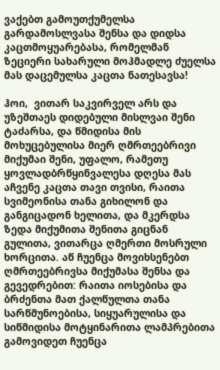ვაქებთ გამოუთქუმელსა გარდამოსლვასა შენსა და დიდსა კაცთმოყუარებასა, რომელმან ზეციერი სახარული მოჰმადლე ძუელსა მას დაცემულსა კაცთა ნათესავსა!

ჰოი,  ვითარ საკვირველ არს და უზეშთაეს დიდებული მისლვაი შენი ტაძარსა, და წმიდისა მის მოხუცებულისა მიერ ღმრთეებრივი მიქუმაი შენი, უფალო, რამეთუ ყოვლადბრწყინვალესა დღესა მას აჩვენე კაცთა თავი თვისი, რაითა სვიმეონისა თანა გიხილონ და განგიცადონ ხელითა, და მკერდსა ზედა მიქუმითა შენითა გიცნან გულითა, ვითარცა ღმერთი მოსრული ხორცითა. აწ ჩუენცა მოვიხსენებთ ღმრთეებრივსა მიქუმასა შენსა და გევედრებით: რაითა იოსებისა და ბრძენთა მათ ქალწულთა თანა სარწმუნოებისა, სიყუარულისა და სიწმიდისა მოტყინარითა ლამპრებითა გამოვიდეთ ჩუენცა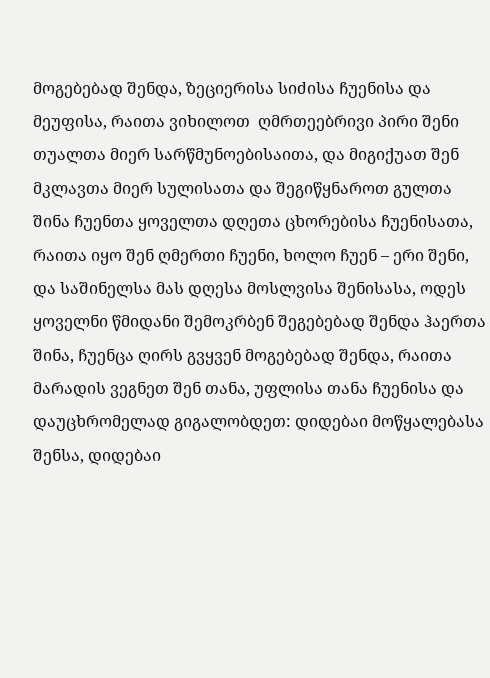მოგებებად შენდა, ზეციერისა სიძისა ჩუენისა და მეუფისა, რაითა ვიხილოთ  ღმრთეებრივი პირი შენი თუალთა მიერ სარწმუნოებისაითა, და მიგიქუათ შენ მკლავთა მიერ სულისათა და შეგიწყნაროთ გულთა შინა ჩუენთა ყოველთა დღეთა ცხორებისა ჩუენისათა, რაითა იყო შენ ღმერთი ჩუენი, ხოლო ჩუენ – ერი შენი, და საშინელსა მას დღესა მოსლვისა შენისასა, ოდეს ყოველნი წმიდანი შემოკრბენ შეგებებად შენდა ჰაერთა შინა, ჩუენცა ღირს გვყვენ მოგებებად შენდა, რაითა მარადის ვეგნეთ შენ თანა, უფლისა თანა ჩუენისა და დაუცხრომელად გიგალობდეთ: დიდებაი მოწყალებასა შენსა, დიდებაი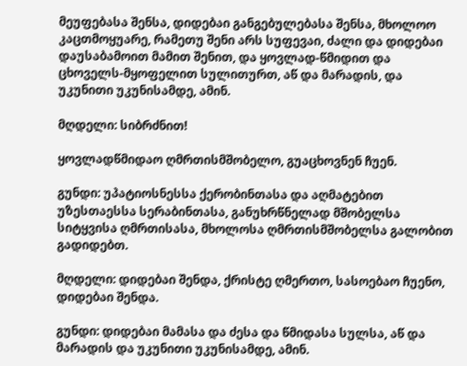მეუფებასა შენსა, დიდებაი განგებულებასა შენსა, მხოლოო კაცთმოყუარე, რამეთუ შენი არს სუფევაი, ძალი და დიდებაი დაუსაბამოით მამით შენით, და ყოვლად-წმიდით და ცხოველს-მყოფელით სულითურთ, აწ და მარადის, და უკუნითი უკუნისამდე, ამინ.

მღდელი: სიბრძნით!

ყოვლადწმიდაო ღმრთისმშობელო, გუაცხოვნენ ჩუენ.

გუნდი: უპატიოსნესსა ქერობინთასა და აღმატებით უზესთაესსა სერაბინთასა, განუხრწნელად მშობელსა სიტყვისა ღმრთისასა, მხოლოსა ღმრთისმშობელსა გალობით გადიდებთ.

მღდელი: დიდებაი შენდა, ქრისტე ღმერთო, სასოებაო ჩუენო, დიდებაი შენდა.

გუნდი: დიდებაი მამასა და ძესა და წმიდასა სულსა, აწ და მარადის და უკუნითი უკუნისამდე, ამინ.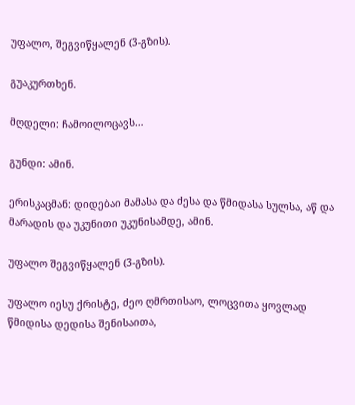უფალო, შეგვიწყალენ (3-გზის).

გუაკურთხენ.

მღდელი: ჩამოილოცავს…

გუნდი: ამინ.

ერისკაცმან: დიდებაი მამასა და ძესა და წმიდასა სულსა, აწ და მარადის და უკუნითი უკუნისამდე, ამინ.

უფალო შეგვიწყალენ (3-გზის).

უფალო იესუ ქრისტე, ძეო ღმრთისაო, ლოცვითა ყოვლად წმიდისა დედისა შენისაითა,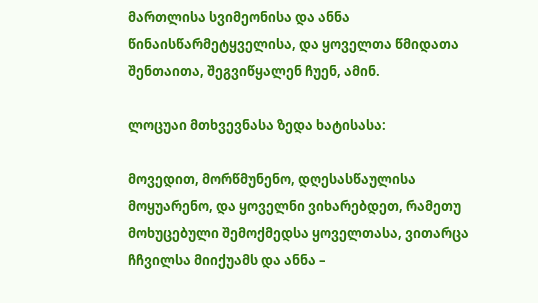მართლისა სვიმეონისა და ანნა წინაისწარმეტყველისა, და ყოველთა წმიდათა შენთაითა, შეგვიწყალენ ჩუენ, ამინ.

ლოცუაი მთხვევნასა ზედა ხატისასა:

მოვედით, მორწმუნენო, დღესასწაულისა მოყუარენო, და ყოველნი ვიხარებდეთ, რამეთუ მოხუცებული შემოქმედსა ყოველთასა, ვითარცა ჩჩვილსა მიიქუამს და ანნა –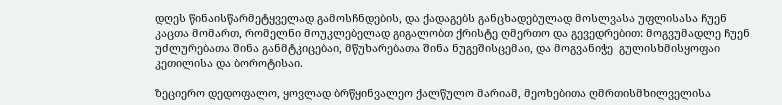დღეს წინაისწარმეტყველად გამოსჩნდების, და ქადაგებს განცხადებულად მოსლვასა უფლისასა ჩუენ კაცთა მომართ, რომელნი მოუკლებელად გიგალობთ ქრისტე ღმერთო და გევედრებით: მოგვუმადლე ჩუენ უძლურებათა შინა განმტკიცებაი, მწუხარებათა შინა ნუგეშისცემაი, და მოგვანიჭე  გულისხმისყოფაი კეთილისა და ბოროტისაი.

ზეციერო დედოფალო, ყოვლად ბრწყინვალეო ქალწულო მარიამ, მეოხებითა ღმრთისმხილველისა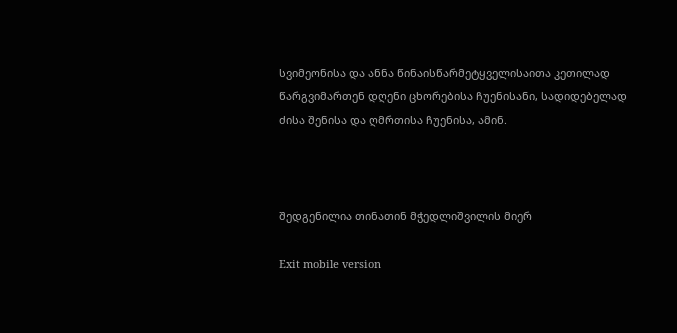სვიმეონისა და ანნა წინაისწარმეტყველისაითა კეთილად წარგვიმართენ დღენი ცხორებისა ჩუენისანი, სადიდებელად ძისა შენისა და ღმრთისა ჩუენისა, ამინ.



შედგენილია თინათინ მჭედლიშვილის მიერ

Exit mobile version